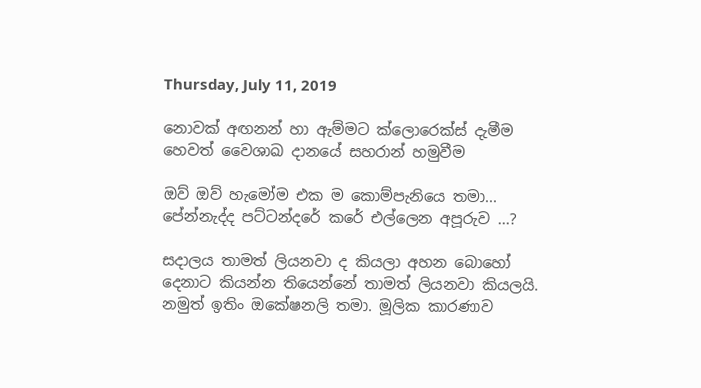Thursday, July 11, 2019

නොවක් අඟනන් හා ඇම්මට ක්ලොරෙක්ස් දැමීම හෙවත් වෛශාඛ දානයේ සහරාන් හමුවීම

ඔව් ඔව් හැමෝම එක ම කොම්පැනියෙ තමා... පේන්නැද්ද පට්ටන්දරේ කරේ එල්ලෙන අපූරුව ...?

සදාලය තාමත් ලියනවා ද කියලා අහන බොහෝ දෙනාට කියන්න තියෙන්නේ තාමත් ලියනවා කියලයි. නමුත් ඉතිං ඔකේෂනලි තමා. මූලික කාරණාව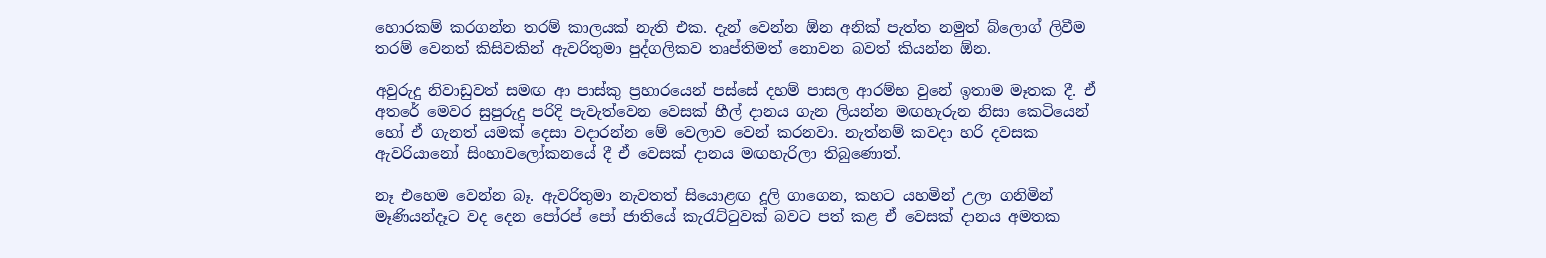හොරකම් කරගන්න තරම් කාලයක් නැති එක. දැන් වෙන්න ඕන අනික් පැත්ත නමුත් බ්ලොග් ලිවීම තරම් වෙනත් කිසිවකින් ඇවරිතුමා පුද්ගලිකව තෘප්තිමත් නොවන බවත් කියන්න ඕන.

අවුරුදු නිවාඩුවත් සමඟ ආ පාස්කු ප්‍රහාරයෙන් පස්සේ දහම් පාසල ආරම්භ වුනේ ඉතාම මෑතක දී. ඒ අතරේ මෙවර සුපුරුදු පරිදි පැවැත්වෙන වෙසක් හීල් දානය ගැන ලියන්න මඟහැරුන නිසා කෙටියෙන් හෝ ඒ ගැනත් යමක් දෙසා වදාරන්න මේ වෙලාව වෙන් කරනවා. නැත්නම් කවදා හරි දවසක ඇවරියානෝ සිංහාවලෝකනයේ දී ඒ වෙසක් දානය මඟහැරිලා තිබුණොත්.

නෑ එහෙම වෙන්න බෑ. ඇවරිතුමා නැවතත් සියොළඟ දූලි ගාගෙන, කහට යහමින් උලා ගනිමින් මෑණියන්දෑට වද දෙන පෝරප් පෝ ජාතියේ කැරැට්ටුවක් බවට පත් කළ ඒ වෙසක් දානය අමතක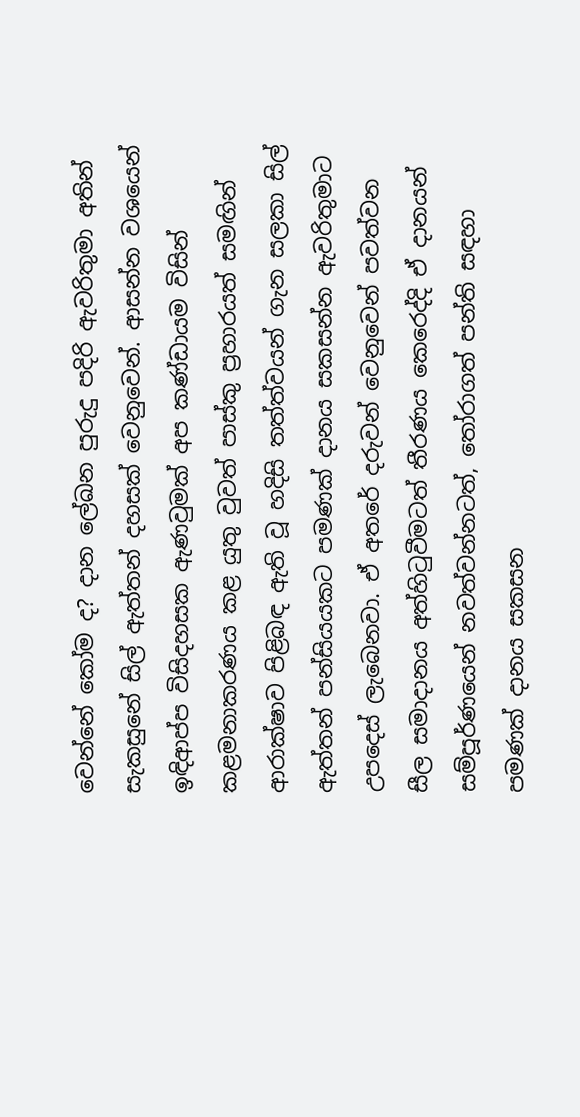වෙන්නේ කෝම ද? දාන ලේඛන පුරුදු පදිරි ඇවරිතුමා අතින් සැකසුනේ සිල් ඇත්තන් දහසක් වෙනුවෙන්. ආසන්න වශයෙන් ඉඳිආප්ප විසිදහසක ඇණවුමක් අප කණ්ඩායම විසින් කළමනාකරණය කළ යුතු වුවත් පාස්කු ප්‍රහාරයත් සමඟින් ආරාක්ෂාව පිළිබඳ ඇති වූ හදිසි තත්ත්වයන් ගැන සලකා සිල් ඇත්තන් පන්සියයකට පමණක් දානය සකසන්න ඇවරිතුමාට උපදෙස් ලැබෙනවා. ඒ අතරේ දරුවන් වෙනුවෙන් පවත්වන සීල සමාදානය අත්හිටුවීමටත් තීරණය කෙරෙද්දි ඒ දානයන් සම්පූර්ණයෙන් නවත්වන්නටත්, තෝරාගත් පන්ති සඳහා පමණක් දානය සකසන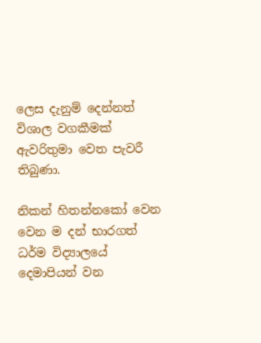ලෙස දැනුම් දෙන්නත් විශාල වගකීමක් ඇවරිතුමා වෙත පැවරී තිබුණා.

නිකන් හිතන්නකෝ වෙන වෙන ම දන් භාරගත් ධර්ම විද්‍යාලයේ දෙමාපියන් වන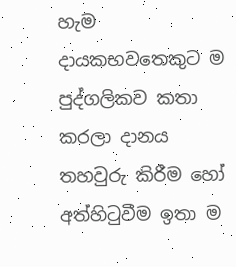හැම දායකභවතෙකුට ම පුද්ගලිකව කතා කරලා දානය තහවුරු කිරීම හෝ අත්හිටුවීම ඉතා ම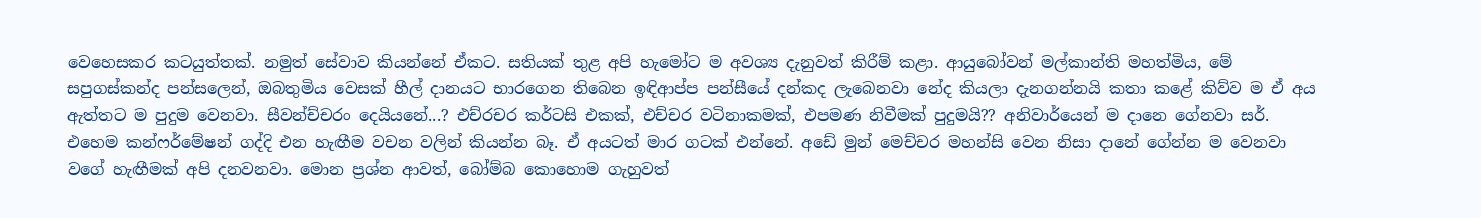වෙහෙසකර කටයුත්තක්. නමුත් සේවාව කියන්නේ ඒකට. සතියක් තුළ අපි හැමෝට ම අවශ්‍ය දැනුවත් කිරීම් කළා. ආයුබෝවන් මල්කාන්ති මහත්මිය, මේ සපුගස්කන්ද පන්සලෙන්, ඔබතුමිය වෙසක් හීල් දානයට භාරගෙන තිබෙන ඉඳිආප්ප පන්සීයේ දන්කද ලැබෙනවා නේද කියලා දැනගන්නයි කතා කළේ කිව්ව ම ඒ අය ඇත්තට ම පුදුම වෙනවා. සීවන්ච්චරං දෙයියනේ...? එච්රචර කර්ටසි එකක්, එච්චර වටිනාකමක්, එපමණ නිවීමක් පුදුමයි?? අනිවාර්යෙන් ම දානෙ ගේනවා සර්. එහෙම කන්ෆර්මේෂන් ගද්දි එන හැඟීම වචන වලින් කියන්න බෑ. ඒ අයටත් මාර ගටක් එන්නේ. අඩේ මුන් මෙච්චර මහන්සි වෙන නිසා දානේ ගේන්න ම වෙනවා වගේ හැඟීමක් අපි දනවනවා. මොන ප්‍රශ්න ආවත්, බෝම්බ කොහොම ගැහුවත්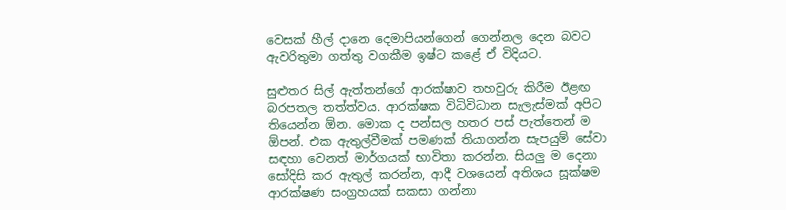වෙසක් හීල් දානෙ දෙමාපියන්ගෙන් ගෙන්නල දෙන බවට ඇවරිතුමා ගත්තු වගකීම ඉෂ්ට කළේ ඒ විදියට.

සුළුතර සිල් ඇත්තන්ගේ ආරක්ෂාව තහවුරු කිරීම ඊළඟ බරපතල තත්ත්වය. ආරක්ෂක විධිවිධාන සැලැස්මක් අපිට තියෙන්න ඕන. මොක ද පන්සල හතර පස් පැත්තෙන් ම ඕපන්. එක ඇතුල්වීමක් පමණක් තියාගන්න සැපයුම් සේවා සඳහා වෙනත් මාර්ගයක් භාවිතා කරන්න. සියලු ම දෙනා සෝදිසි කර ඇතුල් කරන්න, ආදී වශයෙන් අතිශය සූක්ෂම ආරක්ෂණ සංග්‍රහයක් සකසා ගන්නා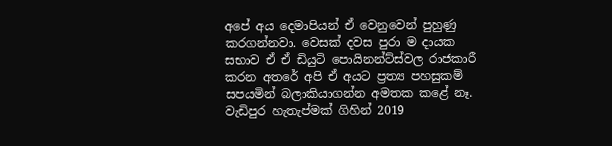අපේ අය දෙමාපියන් ඒ වෙනුවෙන් පුහුණු කරගන්නවා. වෙසක් දවස පුරා ම දායක සභාව ඒ ඒ ඩියුටි පොයිනන්ට්ස්වල රාජකාරී කරන අතරේ අපි ඒ අයට ප්‍රත්‍ය පහසුකම් සපයමින් බලාකියාගන්න අමතක කළේ නෑ. වැඩිපුර හැතැප්මක් ගිහින් 2019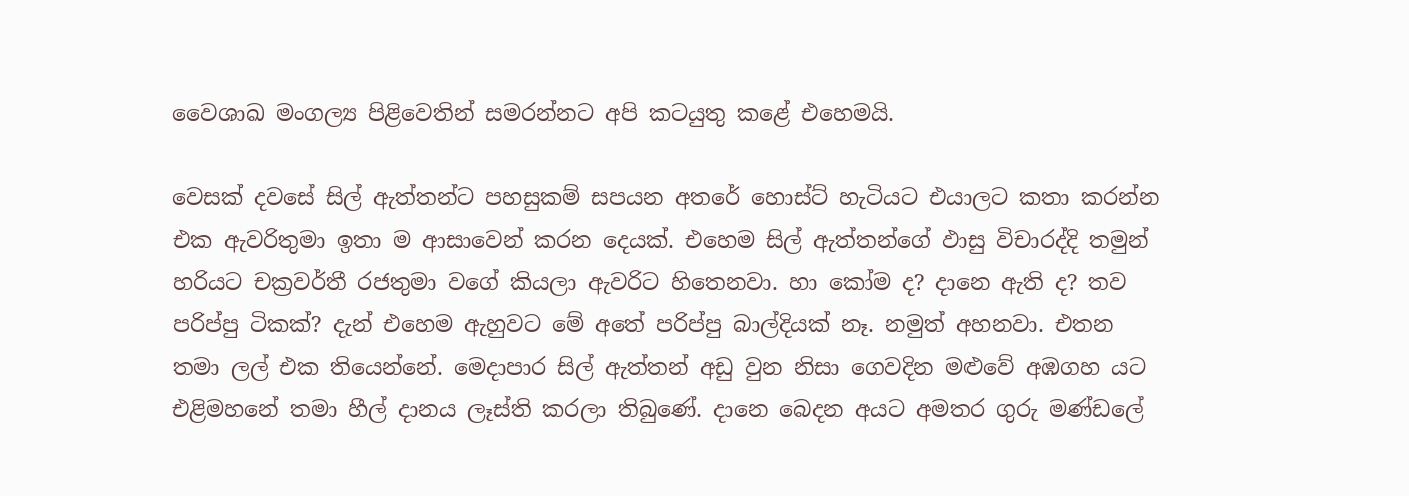වෛශාඛ මංගල්‍ය පිළිවෙතින් සමරන්නට අපි කටයුතු කළේ එහෙමයි.

වෙසක් දවසේ සිල් ඇත්තන්ට පහසුකම් සපයන අතරේ හොස්ට් හැටියට එයාලට කතා කරන්න එක ඇවරිතුමා ඉතා ම ආසාවෙන් කරන දෙයක්. එහෙම සිල් ඇත්තන්ගේ ඵාසු විචාරද්දි තමුන් හරියට චක්‍රවර්තී රජතුමා වගේ කියලා ඇවරිට හිතෙනවා. හා කෝම ද? දානෙ ඇති ද? තව පරිප්පු ටිකක්? දැන් එහෙම ඇහුවට මේ අතේ පරිප්පු බාල්දියක් නෑ. නමුත් අහනවා. එතන තමා ලල් එක තියෙන්නේ. මෙදාපාර සිල් ඇත්තන් අඩු වුන නිසා ගෙවදින මළුවේ අඹගහ යට එළිමහනේ තමා හීල් දානය ලෑස්ති කරලා තිබුණේ. දානෙ බෙදන අයට අමතර ගුරු මණ්ඩලේ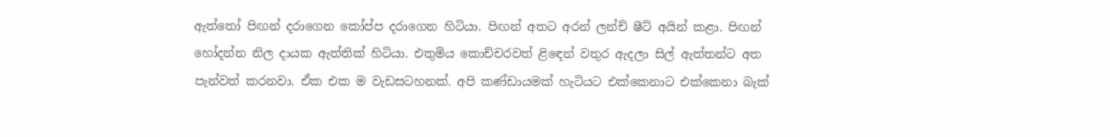ඇත්තෝ පිඟන් දරාගෙන කෝප්ප දරාගෙන හිටියා. පිඟන් අතට අරන් ලන්ච් ෂීට් අයින් කළා. පිඟන් හෝදන්න නිල දායක ඇත්තික් හිටියා. එතුමිය කොච්චරවත් ළිඳෙන් වතුර ඇදලා සිල් ඇත්තන්ට අත පැන්වත් කරනවා. ඒක එක ම වැඩසටහනක්. අපි කණ්ඩායමක් හැටියට එක්කෙනාට එක්කෙනා බැක්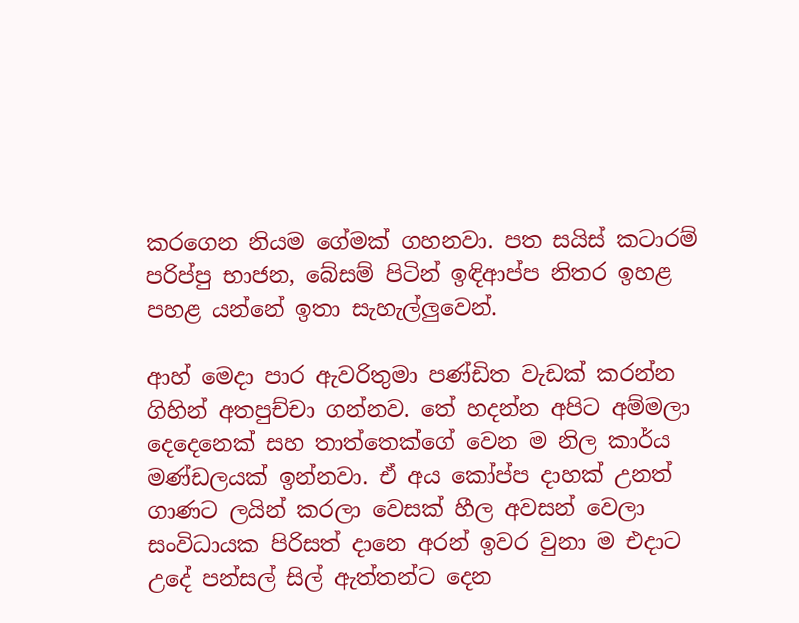කරගෙන නියම ගේමක් ගහනවා. පත සයිස් කටාරම් පරිප්පු භාජන, බේසම් පිටින් ඉඳිආප්ප නිතර ඉහළ පහළ යන්නේ ඉතා සැහැල්ලුවෙන්.

ආහ් මෙදා පාර ඇවරිතුමා පණ්ඩිත වැඩක් කරන්න ගිහින් අතපුච්චා ගන්නව. තේ හදන්න අපිට අම්මලා දෙදෙනෙක් සහ තාත්තෙක්ගේ වෙන ම නිල කාර්ය මණ්ඩලයක් ඉන්නවා. ඒ අය කෝප්ප දාහක් උනත් ගාණට ලයින් කරලා වෙසක් හීල අවසන් වෙලා සංවිධායක පිරිසත් දානෙ අරන් ඉවර වුනා ම එදාට උදේ පන්සල් සිල් ඇත්තන්ට දෙන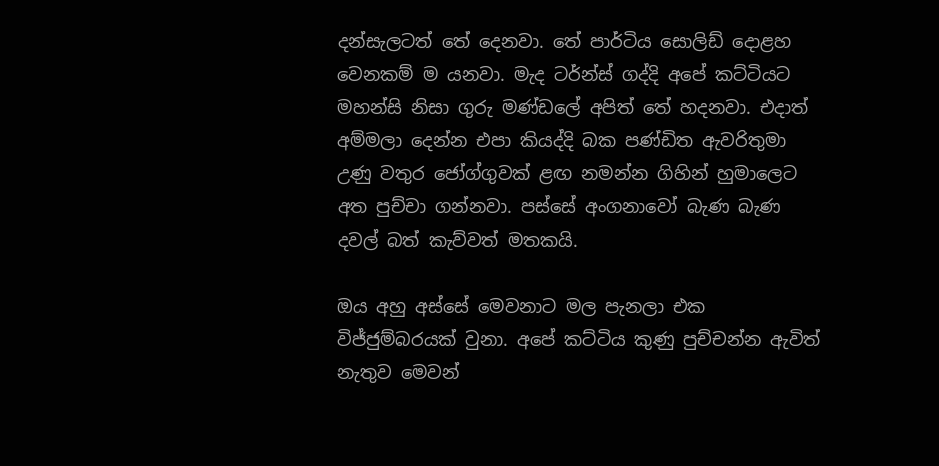දන්සැලටත් තේ දෙනවා. තේ පාර්ටිය සොලිඩ් දොළහ වෙනකම් ම යනවා. මැද ටර්න්ස් ගද්දි අපේ කට්ටියට මහන්සි නිසා ගුරු මණ්ඩලේ අපිත් තේ හදනවා. එදාත් අම්මලා දෙන්න එපා කියද්දි බක පණ්ඩිත ඇවරිතුමා උණු වතුර ජෝග්ගුවක් ළඟ නමන්න ගිහින් හුමාලෙට අත පුච්චා ගන්නවා. පස්සේ අංගනාවෝ බැණ බැණ දවල් බත් කැව්වත් මතකයි.

ඔය අහු අස්සේ මෙවනාට මල පැනලා එක විජ්ජුම්බරයක් වුනා. අපේ කට්ටිය කුණු පුච්චන්න ඇවිත් නැතුව මෙවන්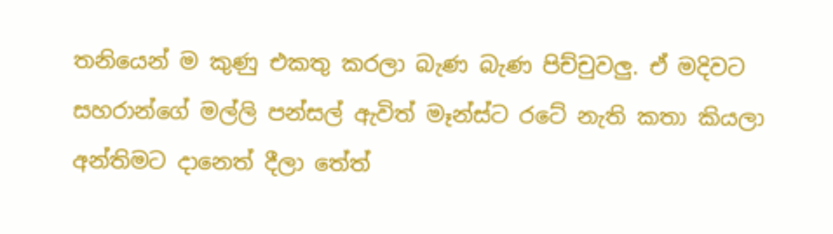තනියෙන් ම කුණු එකතු කරලා බැණ බැණ පිච්චුවලු. ඒ මදිවට සහරාන්ගේ මල්ලි පන්සල් ඇවිත් මෑන්ස්ට රටේ නැති කතා කියලා අන්තිමට දානෙත් දීලා තේත්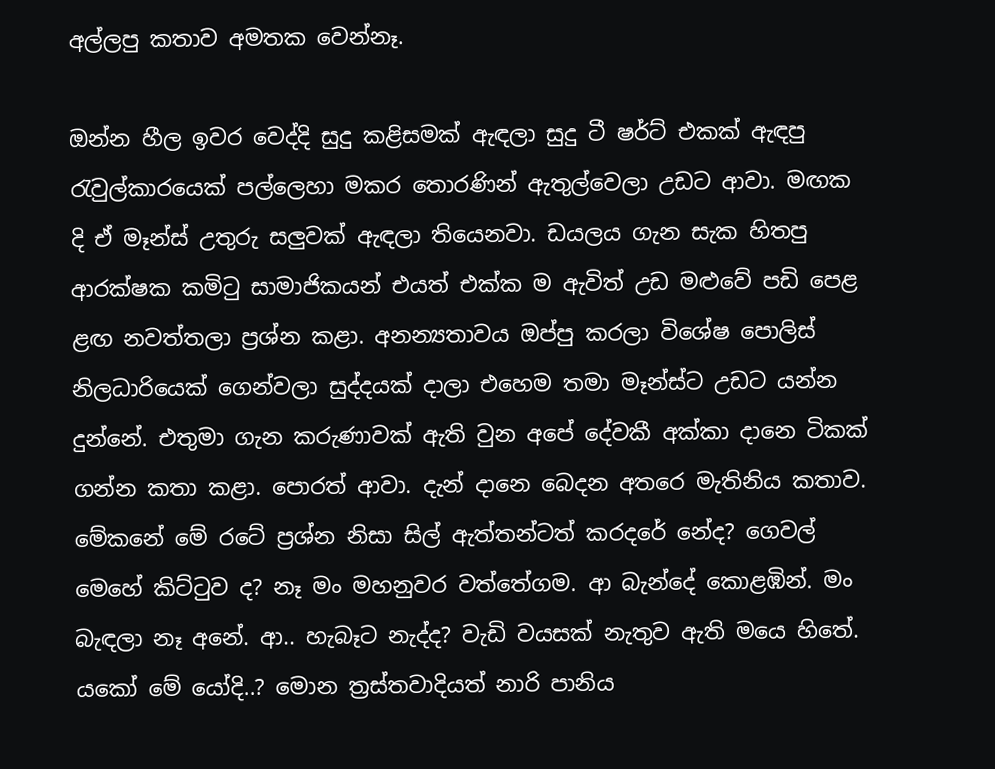අල්ලපු කතාව අමතක වෙන්නෑ.

ඔන්න හීල ඉවර වෙද්දි සුදු කළිසමක් ඇඳලා සුදු ටී ෂර්ට් එකක් ඇඳපු රැවුල්කාරයෙක් පල්ලෙහා මකර තොරණින් ඇතුල්වෙලා උඩට ආවා. මඟක දි ඒ මෑන්ස් උතුරු සලුවක් ඇඳලා තියෙනවා. ඩයලය ගැන සැක හිතපු ආරක්ෂක කමිටු සාමාජිකයන් එයත් එක්ක ම ඇවිත් උඩ මළුවේ පඩි පෙළ ළඟ නවත්තලා ප්‍රශ්න කළා. අනන්‍යතාවය ඔප්පු කරලා විශේෂ පොලිස් නිලධාරියෙක් ගෙන්වලා සුද්දයක් දාලා එහෙම තමා මෑන්ස්ට උඩට යන්න දුන්නේ. එතුමා ගැන කරුණාවක් ඇති වුන අපේ දේවකී අක්කා දානෙ ටිකක් ගන්න කතා කළා. පොරත් ආවා. දැන් දානෙ බෙදන අතරෙ මැතිනිය කතාව. මේකනේ මේ රටේ ප්‍රශ්න නිසා සිල් ඇත්තන්ටත් කරදරේ නේද? ගෙවල් මෙහේ කිට්ටුව ද? නෑ මං මහනුවර වත්තේගම. ආ බැන්දේ කොළඹින්. මං බැඳලා නෑ අනේ. ආ.. හැබෑට නැද්ද? වැඩි වයසක් නැතුව ඇති මයෙ හිතේ. යකෝ මේ යෝදි..? මොන ත්‍රස්තවාදියත් නාරි පානිය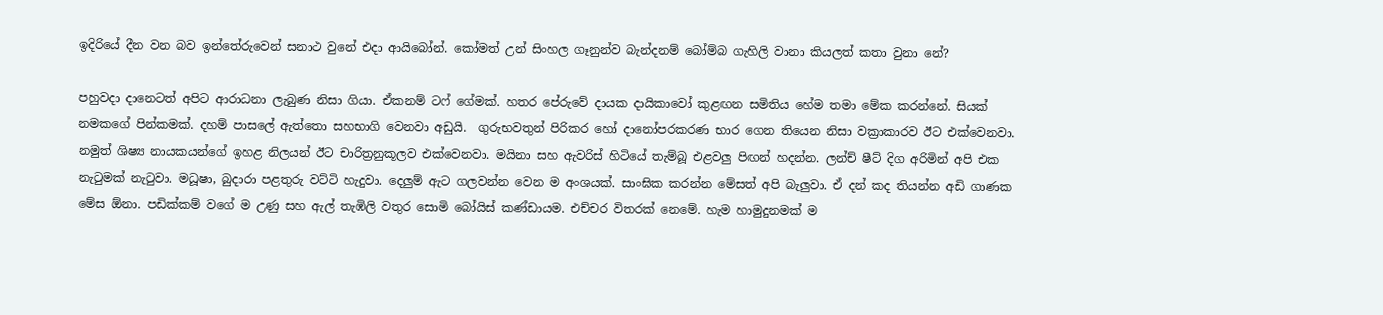ඉදිරියේ දීන වන බව ඉන්තේරුවෙන් සනාථ වුනේ එදා ආයිබෝන්. කෝමත් උන් සිංහල ගෑනුන්ව බැන්දනම් බෝම්බ ගැහිලි වානා කියලත් කතා වුනා නේ?

පහුවදා දානෙටත් අපිට ආරාධනා ලැබුණ නිසා ගියා. ඒකනම් ටෆ් ගේමක්. හතර පේරුවේ දායක දායිකාවෝ කුළඟන සමිතිය හේම තමා මේක කරන්නේ. සියක් නමකගේ පින්කමක්. දහම් පාසලේ ඇත්තො සහභාගි වෙනවා අඩුයි.  ගුරුභවතුන් පිරිකර හෝ දානෝපරකරණ භාර ගෙන තියෙන නිසා වක්‍රාකාරව ඊට එක්වෙනවා. නමුත් ශිෂ්‍ය නායකයන්ගේ ඉහළ නිලයන් ඊට චාරිත්‍රනුකූලව එක්වෙනවා. මයිනා සහ ඇවරිස් හිටියේ තැම්බූ එළවලු පිඟන් හදන්න. ලන්ච් ෂීට් දිග අරිමින් අපි එක නැටුමක් නැටුවා. මධූෂා, බුදාරා පළතුරු වට්ටි හැදුවා. දෙලුම් ඇට ගලවන්න වෙන ම අංශයක්. සාංඝික කරන්න මේසත් අපි බැලුවා. ඒ දන් කද තියන්න අඩි ගාණක මේස ඕනා. පඩික්කම් වගේ ම උණු සහ ඇල් තැඹිලි වතුර සොමි බෝයිස් කණ්ඩායම. එච්චර විතරක් නෙමේ. හැම හාමුදුනමක් ම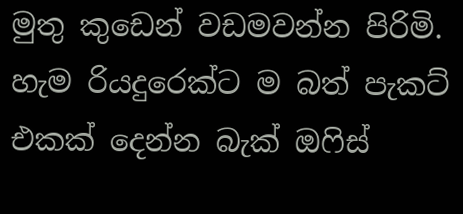මුතු කුඩෙන් වඩමවන්න පිරිමි. හැම රියදුරෙක්ට ම බත් පැකට් එකක් දෙන්න බැක් ඔෆිස්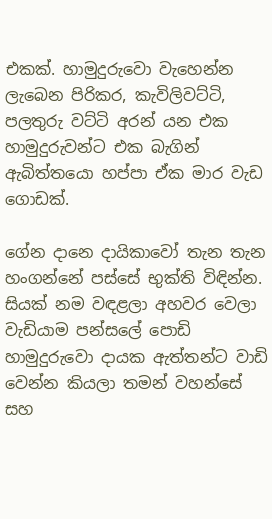එකක්. හාමුදුරුවො වැහෙන්න ලැබෙන පිරිකර, කැවිලිවට්ටි, පලතුරු වට්ටි අරන් යන එක හාමුදුරුවන්ට එක බැගින් ඇබිත්තයො හප්පා ඒක මාර වැඩ ගොඩක්.

ගේන දානෙ දායිකාවෝ තැන තැන හංගන්නේ පස්සේ භුක්ති විඳින්න. සියක් නම වඳළලා අහවර වෙලා වැඩියාම පන්සලේ පොඩි හාමුදුරුවො දායක ඇත්තන්ට වාඩි වෙන්න කියලා තමන් වහන්සේ සහ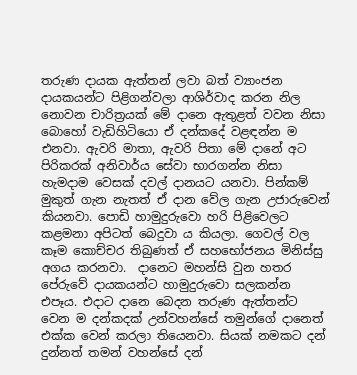තරුණ දායක ඇත්තන් ලවා බත් ව්‍යාංජන දායකයන්ට පිළිගන්වලා ආශිර්වාද කරන නිල නොවන චාරිත්‍රයක් මේ දානෙ ඇතුළත් වවන නිසා බොහෝ වැඩිහිටියො ඒ දන්කදේ වළඳන්න ම එනවා. ඇවරි මාතා, ඇවරි පිතා මේ දානේ අට පිරිකරක් අනිවාර්ය සේවා භාරගන්න නිසා හැමදාම වෙසක් දවල් දානයට යනවා. පින්කම් මුකුත් ගැන නැතත් ඒ දාන වේල ගැන උජාරුවෙන් කියනවා. පොඩි හාමුදුරුවො හරි පිළිවෙලට කළමනා අපිටත් බෙදුවා ය කියලා. ගෙවල් වල කෑම කොච්චර තිබුණත් ඒ සහභෝජනය මිනිස්සු අගය කරනවා.  දානෙට මහන්සි වුන හතර පේරුවේ දායකයන්ට හාමුදුරුවො සලකන්න එපෑය. එදාට දානෙ බෙදන තරුණ ඇත්තන්ට වෙන ම දන්කදක් උන්වහන්සේ තමුන්ගේ දානෙත් එක්ක වෙන් කරලා තියෙනවා. සියක් නමකට දන් දුන්නත් තමන් වහන්සේ දන්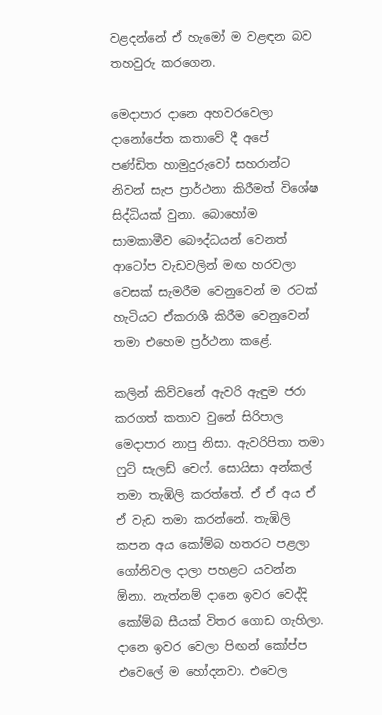වළදන්නේ ඒ හැමෝ ම වළඳන බව තහවුරු කරගෙන.

මෙදාපාර දානෙ අහවරවෙලා දානෝපේත කතාවේ දී අපේ පණ්ඩිත හාමුදුරුවෝ සහරාන්ට නිවන් සැප ප්‍රාර්ථනා කිරීමත් විශේෂ සිද්ධියක් වුනා. බොහෝම සාමකාමීව බෞද්ධයන් වෙනත් ආටෝප වැඩවලින් මඟ හරවලා වෙසක් සැමරීම වෙනුවෙන් ම රටක් හැටියට ඒකරාශී කිරීම වෙනුවෙන් තමා එහෙම ප්‍රර්ථනා කළේ.

කලින් කිව්වනේ ඇවරි ඇඳුම ජරා කරගත් කතාව වුනේ සිරිපාල මෙදාපාර නාපු නිසා. ඇවරිපිතා තමා ෆුට් සැලඩ් චෙෆ්. සොයිසා අන්කල් තමා තැඹිලි කරත්තේ. ඒ ඒ අය ඒ ඒ වැඩ තමා කරන්නේ. තැඹිලි කපන අය කෝම්බ හතරට පළලා ගෝනිවල දාලා පහළට යවන්න ඕනා. නැත්නම් දානෙ ඉවර වෙද්දි කෝම්බ සීයක් විතර ගොඩ ගැහිලා. දානෙ ඉවර වෙලා පිඟන් කෝප්ප එවෙලේ ම හෝදනවා. එවෙල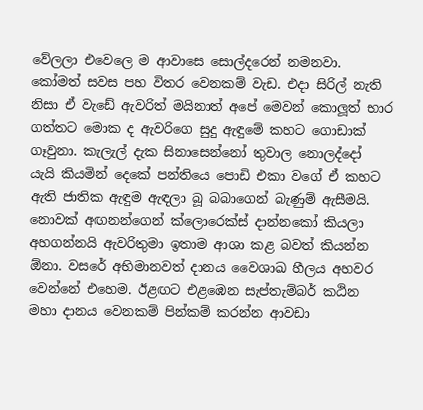වේලලා එවෙලෙ ම ආවාසෙ සොල්දරෙන් නමනවා. කෝමත් සවස පහ විතර වෙනකම් වැඩ. එදා සිරිල් නැති නිසා ඒ වැඩේ ඇවරිත් මයිනාත් අපේ මෙවන් කොලූත් භාර ගත්තට මොක ද ඇවරිගෙ සුදු ඇඳුමේ කහට ගොඩාක් ගෑවුනා. කැලැල් දැක සිනාසෙන්නෝ තුවාල නොලද්දෝ යැයි කියමින් දෙකේ පන්තියෙ පොඩි එකා වගේ ඒ කහට ඇති ජාතික ඇඳුම ඇඳලා බූ බබාගෙන් බැණුම් ඇසීමයි. නොවක් අඟනන්ගෙන් ක්ලොරෙක්ස් දාන්නකෝ කියලා අහගන්නයි ඇවරිතුමා ඉතාම ආශා කළ බවත් කියන්න ඕනා. වසරේ අභිමානවත් දානය වෛශාඛ හීලය අහවර වෙන්නේ එහෙම. ඊළඟට එළඹෙන සැප්තැම්බර් කඨින මහා දානය වෙනකම් පින්කම් කරන්න ආවඩා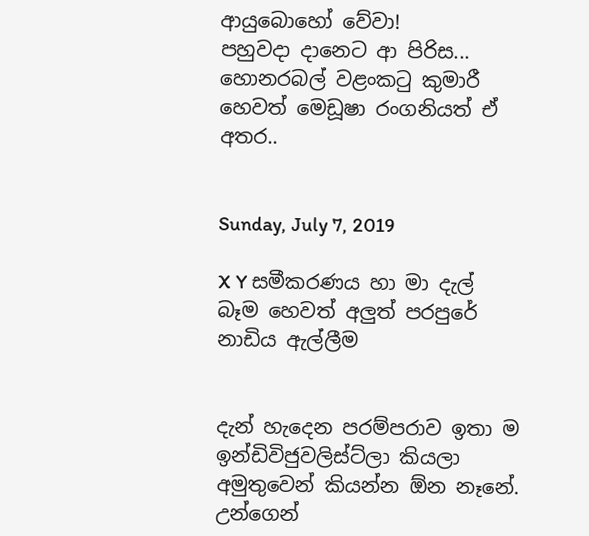ආයුබොහෝ වේවා!
පහුවදා දානෙට ආ පිරිස...
හොනරබල් වළංකටු කුමාරී හෙවත් මෙඩූෂා රංගනියත් ඒ අතර..


Sunday, July 7, 2019

X Y සමීකරණය හා මා දැල් බෑම හෙවත් අලුත් පරපුරේ නාඩිය ඇල්ලීම


දැන් හැදෙන පරම්පරාව ඉතා ම ඉන්ඩිවිජුවලිස්ට්ලා කියලා අමුතුවෙන් කියන්න ඕන නෑනේ. උන්ගෙන්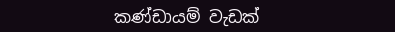කණ්ඩායම් වැඩක්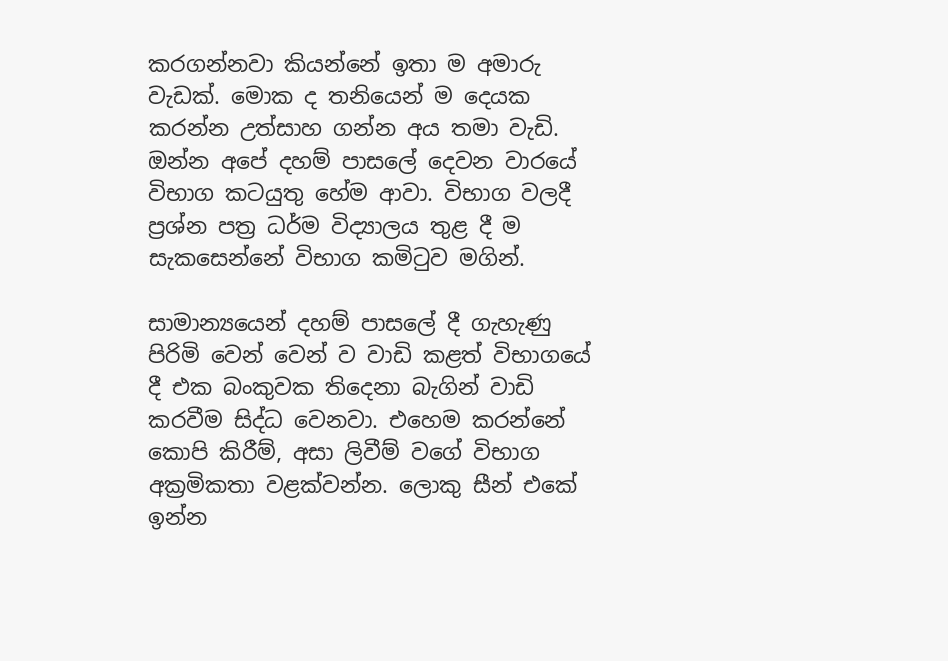කරගන්නවා කියන්නේ ඉතා ම අමාරු වැඩක්. මොක ද තනියෙන් ම දෙයක කරන්න උත්සාහ ගන්න අය තමා වැඩි. ඔන්න අපේ දහම් පාසලේ දෙවන වාරයේ විභාග කටයුතු හේම ආවා. විභාග වලදී ප්‍රශ්න පත්‍ර ධර්ම විද්‍යාලය තුළ දී ම සැකසෙන්නේ විභාග කමිටුව මගින්.

සාමාන්‍යයෙන් දහම් පාසලේ දී ගැහැණු පිරිමි වෙන් වෙන් ව වාඩි කළත් විභාගයේ දී එක බංකුවක තිදෙනා බැගින් වාඩි කරවීම සිද්ධ වෙනවා. එහෙම කරන්නේ කොපි කිරීම්, අසා ලිවීම් වගේ විභාග අක්‍රමිකතා වළක්වන්න. ලොකු සීන් එකේ ඉන්න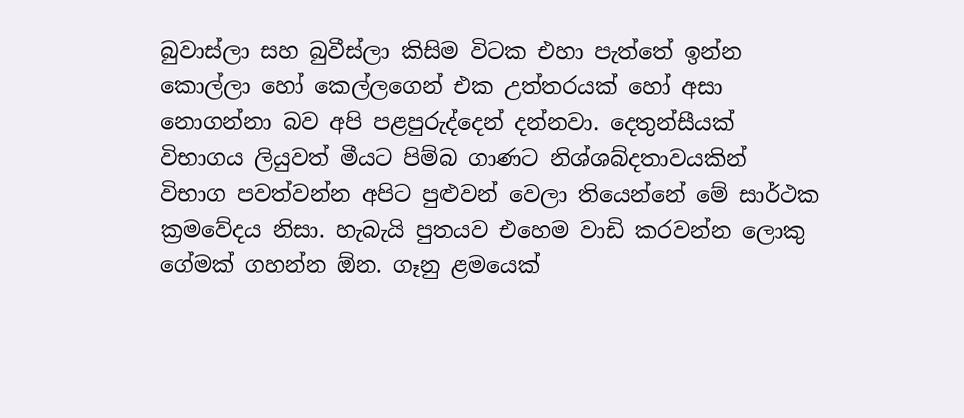බුවාස්ලා සහ බුවීස්ලා කිසිම විටක එහා පැත්තේ ඉන්න කොල්ලා හෝ කෙල්ලගෙන් එක උත්තරයක් හෝ අසා නොගන්නා බව අපි පළපුරුද්දෙන් දන්නවා. දෙතුන්සීයක් විභාගය ලියුවත් මීයට පිම්බ ගාණට නිශ්ශබ්දතාවයකින් විභාග පවත්වන්න අපිට පුළුවන් වෙලා තියෙන්නේ මේ සාර්ථක ක්‍රමවේදය නිසා. හැබැයි පුතයව එහෙම වාඩි කරවන්න ලොකු ගේමක් ගහන්න ඕන. ගෑනු ළමයෙක්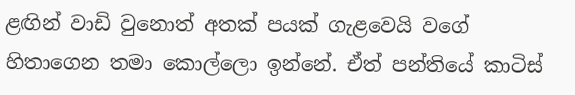ළඟින් වාඩි වුනොත් අතක් පයක් ගැළවෙයි වගේ හිතාගෙන තමා කොල්ලො ඉන්නේ. ඒත් පන්තියේ කාටිස්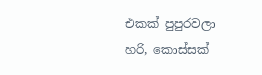එකක් පුපුරවලා හරි, කොස්සක්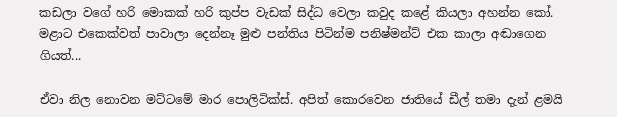කඩලා වගේ හරි මොකක් හරි කුප්ප වැඩක් සිද්ධ වෙලා කවුද කළේ කියලා අහන්න කෝ. මළාට එකෙක්වත් පාවාලා දෙන්නෑ මුළු පන්තිය පිටින්ම පනිෂ්මන්ට් එක කාලා අඬාගෙන ගියත්...

ඒවා නිල නොවන මට්ටමේ මාර පොලිටික්ස්. අපිත් කොරවෙන ජාතියේ ඩීල් තමා දැන් ළමයි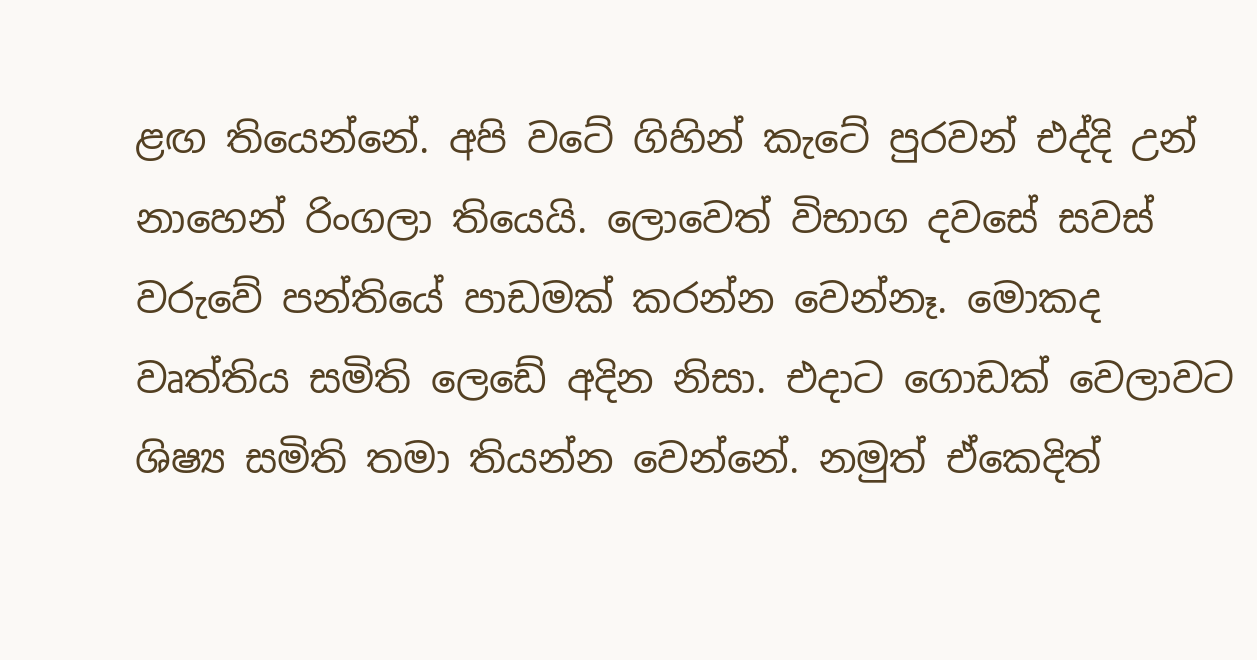ළඟ තියෙන්නේ. අපි වටේ ගිහින් කැටේ පුරවන් එද්දි උන් නාහෙන් රිංගලා තියෙයි. ලොවෙත් විභාග දවසේ සවස් වරුවේ පන්තියේ පාඩමක් කරන්න වෙන්නෑ. මොකද වෘත්තිය සමිති ලෙඩේ අදින නිසා. එදාට ගොඩක් වෙලාවට ශිෂ්‍ය සමිති තමා තියන්න වෙන්නේ. නමුත් ඒකෙදිත්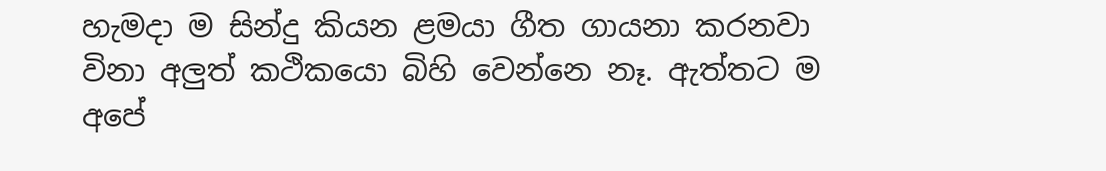හැමදා ම සින්දු කියන ළමයා ගීත ගායනා කරනවා විනා අලුත් කථිකයො බිහි වෙන්නෙ නෑ. ඇත්තට ම අපේ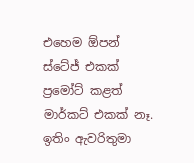එහෙම ඕපන් ස්ටේජ් එකක් ප්‍රමෝට් කළත් මාර්කට් එකක් නෑ. ඉතිං ඇවරිතුමා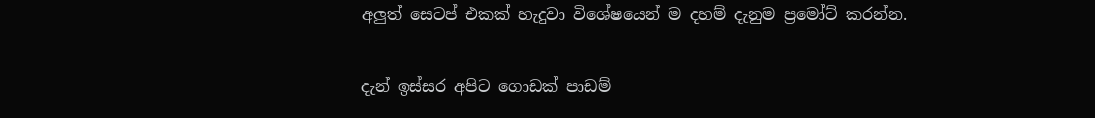අලුත් සෙටප් එකක් හැදුවා විශේෂයෙන් ම දහම් දැනුම ප්‍රමෝට් කරන්න.

දැන් ඉස්සර අපිට ගොඩක් පාඩම්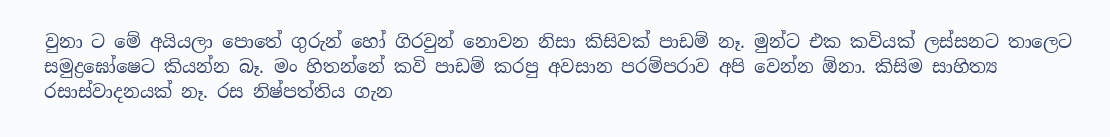වුනා ට මේ අයියලා පොතේ ගුරුන් හෝ ගිරවුන් නොවන නිසා කිසිවක් පාඩම් නෑ. මුන්ට එක කවියක් ලස්සනට තාලෙට සමුද්‍රඝෝෂෙට කියන්න බෑ. මං හිතන්නේ කවි පාඩම් කරපු අවසාන පරම්පරාව අපි වෙන්න ඕනා. කිසිම සාහිත්‍ය රසාස්වාදනයක් නෑ. රස නිෂ්පත්තිය ගැන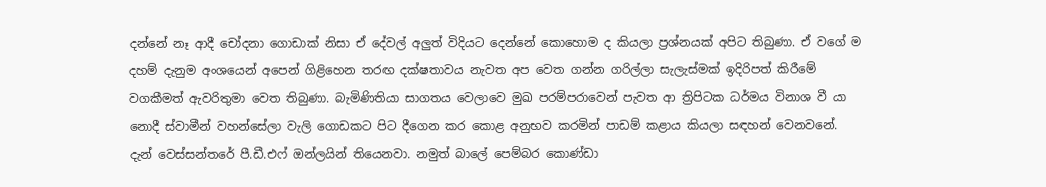දන්නේ නෑ ආදී චෝදනා ගොඩාක් නිසා ඒ දේවල් අලුත් විදියට දෙන්නේ කොහොම ද කියලා ප්‍රශ්නයක් අපිට තිබුණා. ඒ වගේ ම දහම් දැනුම අංශයෙන් අපෙන් ගිළිහෙන තරඟ දක්ෂතාවය නැවත අප වෙත ගන්න ගරිල්ලා සැලැස්මක් ඉදිරිපත් කිරීමේ වගකීමත් ඇවරිතුමා වෙත තිබුණා. බැමිණිතියා සාගතය වෙලාවෙ මුඛ පරම්පරාවෙන් පැවත ආ ත්‍රිපිටක ධර්මය විනාශ වී යා නොදී ස්වාමීන් වහන්සේලා වැලි ගොඩකට පිට දීගෙන කර කොළ අනුභව කරමින් පාඩම් කළාය කියලා සඳහන් වෙනවනේ. දැන් වෙස්සන්තරේ පී.ඩී.එෆ් ඔන්ලයින් තියෙනවා. නමුත් බාලේ පෙම්බර කොණ්ඩා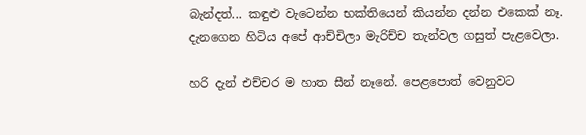බැන්දත්... කඳුළු වැටෙන්න භක්තියෙන් කියන්න දන්න එකෙක් නෑ. දැනගෙන හිටිය අපේ ආච්චිලා මැරිච්ච තැන්වල ගසුත් පැළවෙලා.

හරි දැන් එච්චර ම හාත සීන් නෑනේ. පෙළපොත් වෙනුවට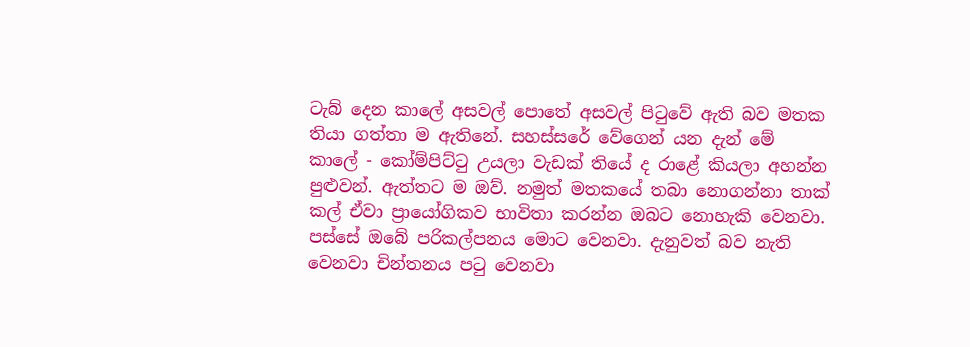ටැබ් දෙන කාලේ අසවල් පොතේ අසවල් පිටුවේ ඇති බව මතක තියා ගත්තා ම ඇතිනේ. සහස්සරේ වේගෙන් යන දැන් මේ කාලේ - කෝම්පිට්ටු උයලා වැඩක් තියේ ද රාළේ කියලා අහන්න පුළුවන්. ඇත්තට ම ඔව්. නමුත් මතකයේ තබා නොගන්නා තාක් කල් ඒවා ප්‍රායෝගිකව භාවිතා කරන්න ඔබට නොහැකි වෙනවා. පස්සේ ඔබේ පරිකල්පනය මොට වෙනවා. දැනුවත් බව නැති වෙනවා චින්තනය පටු වෙනවා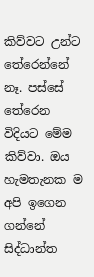කිව්වට උන්ට තේරෙන්නේ නෑ. පස්සේ තේරෙන විදියට මේම කිව්වා. ඔය හැමතැනක ම අපි ඉගෙන ගන්නේ සිද්ධාන්ත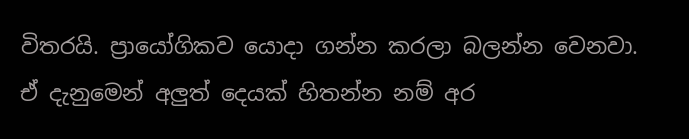විතරයි. ප්‍රායෝගිකව යොදා ගන්න කරලා බලන්න වෙනවා. ඒ දැනුමෙන් අලුත් දෙයක් හිතන්න නම් අර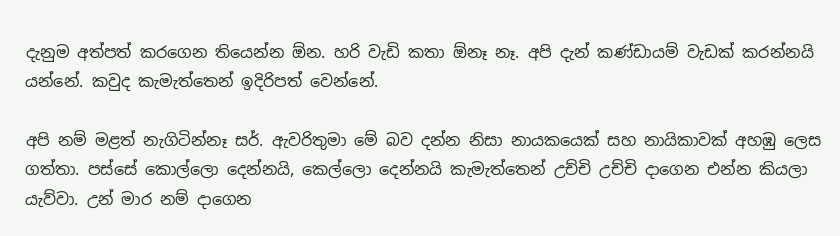දැනුම අත්පත් කරගෙන තියෙන්න ඕන. හරි වැඩි කතා ඕනෑ නෑ. අපි දැන් කණ්ඩායම් වැඩක් කරන්නයි යන්නේ. කවුද කැමැත්තෙන් ඉදිරිපත් වෙන්නේ.

අපි නම් මළත් නැගිටින්නෑ සර්. ඇවරිතුමා මේ බව දන්න නිසා නායකයෙක් සහ නායිකාවක් අහඹු ලෙස ගත්තා. පස්සේ කොල්ලො දෙන්නයි, කෙල්ලො දෙන්නයි කැමැත්තෙන් උච්චි උච්චි දාගෙන එන්න කියලා යැව්වා. උන් මාර නම් දාගෙන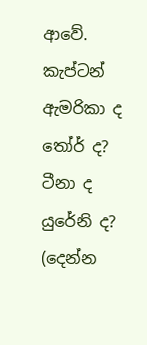ආවේ. කැප්ටන් ඇමරිකා ද තෝර් ද? ටීනා ද යුරේනි ද? (දෙන්න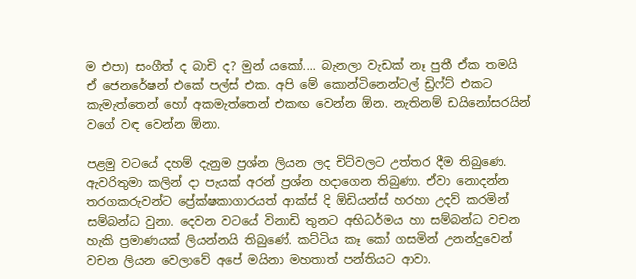ම එපා) සංගීත් ද බාචි ද? මුන් යකෝ.... බැනලා වැඩක් නෑ පුතී ඒක තමයි ඒ ජෙනරේෂන් එකේ පල්ස් එක. අපි මේ කොන්ටිනෙන්ටල් ඩ්‍රිෆ්ට් එකට කැමැත්තෙන් හෝ අකමැත්තෙන් එකඟ වෙන්න ඕන. නැතිනම් ඩයිනෝසරයින් වගේ වඳ වෙන්න ඕනා.

පළමු වටයේ දහම් දැනුම ප්‍රශ්න ලියන ලද චිට්වලට උත්තර දීම තිබුණෙ. ඇවරිතුමා කලින් දා පැයක් අරන් ප්‍රශ්න හදාගෙන තිබුණා. ඒවා නොදන්න තරගකරුවන්ට ප්‍රේක්ෂකාගාරයත් ආක්ස් දි ඕඩියන්ස් හරහා උදව් කරමින් සම්බන්ධ වුනා. දෙවන වටයේ විනාඩි තුනට අභිධර්මය හා සම්බන්ධ වචන හැකි ප්‍රමාණයක් ලියන්නයි තිබුණේ. කට්ටිය කෑ කෝ ගසමින් උනන්දුවෙන් වචන ලියන වෙලාවේ අපේ මයිනා මහතාත් පන්තියට ආවා.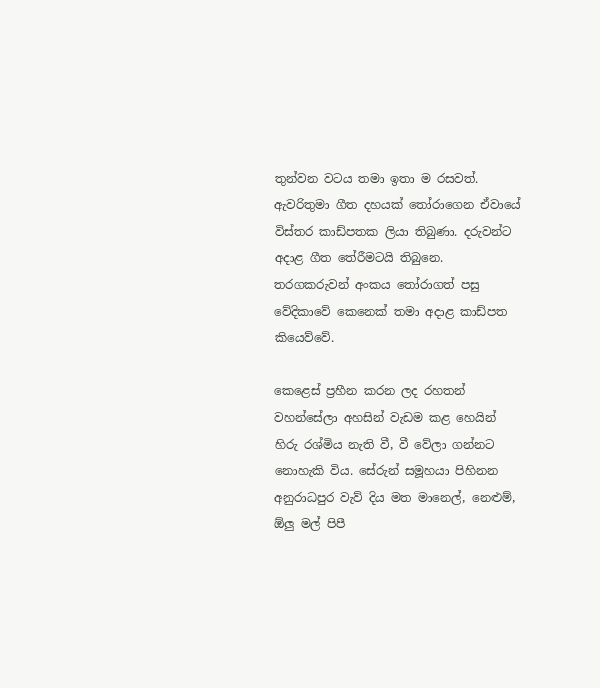තුන්වන වටය තමා ඉතා ම රසවත්. ඇවරිතුමා ගීත දහයක් තෝරාගෙන ඒවායේ විස්තර කාඩ්පතක ලියා තිබුණා. දරුවන්ට අදාළ ගීත තේරීමටයි තිබුනෙ. තරගකරුවන් අංකය තෝරාගත් පසු වේදිකාවේ කෙනෙක් තමා අදාළ කාඩ්පත කියෙව්වේ.

කෙළෙස් ප්‍රහීන කරන ලද රහතන් වහන්සේලා අහසින් වැඩම කළ හෙයින් හිරු රශ්මිය නැති වී, වී වේලා ගන්නට නොහැකි විය. සේරුන් සමූහයා පිහිනන අනුරාධපුර වැව් දිය මත මානෙල්, නෙළුම්, ඕලු මල් පිපී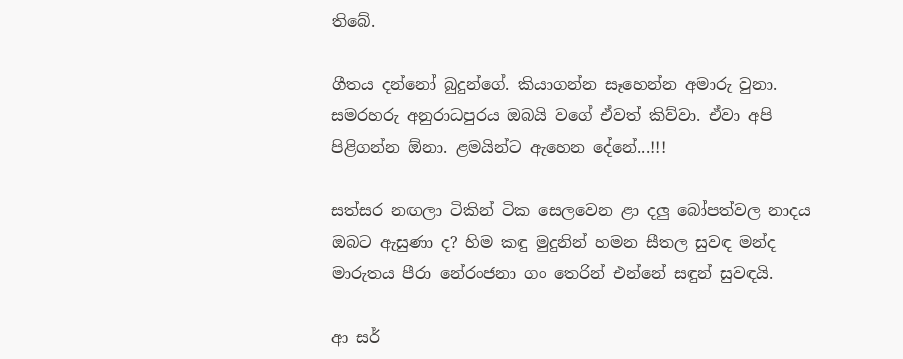තිබේ.

ගීතය දන්නෝ බුදුන්ගේ. කියාගන්න සෑහෙන්න අමාරු වුනා. සමරහරු අනුරාධපුරය ඔබයි වගේ ඒවත් කිව්වා. ඒවා අපි පිළිගන්න ඕනා. ළමයින්ට ඇහෙන දේනේ...!!!

සත්සර නඟලා ටිකින් ටික සෙලවෙන ළා දලු බෝපත්වල නාදය ඔබට ඇසුණා ද? හිම කඳු මුදුනින් හමන සීතල සුවඳ මන්ද මාරුතය පීරා නේරංජනා ගං තෙරින් එන්නේ සඳුන් සුවඳයි.

ආ සර්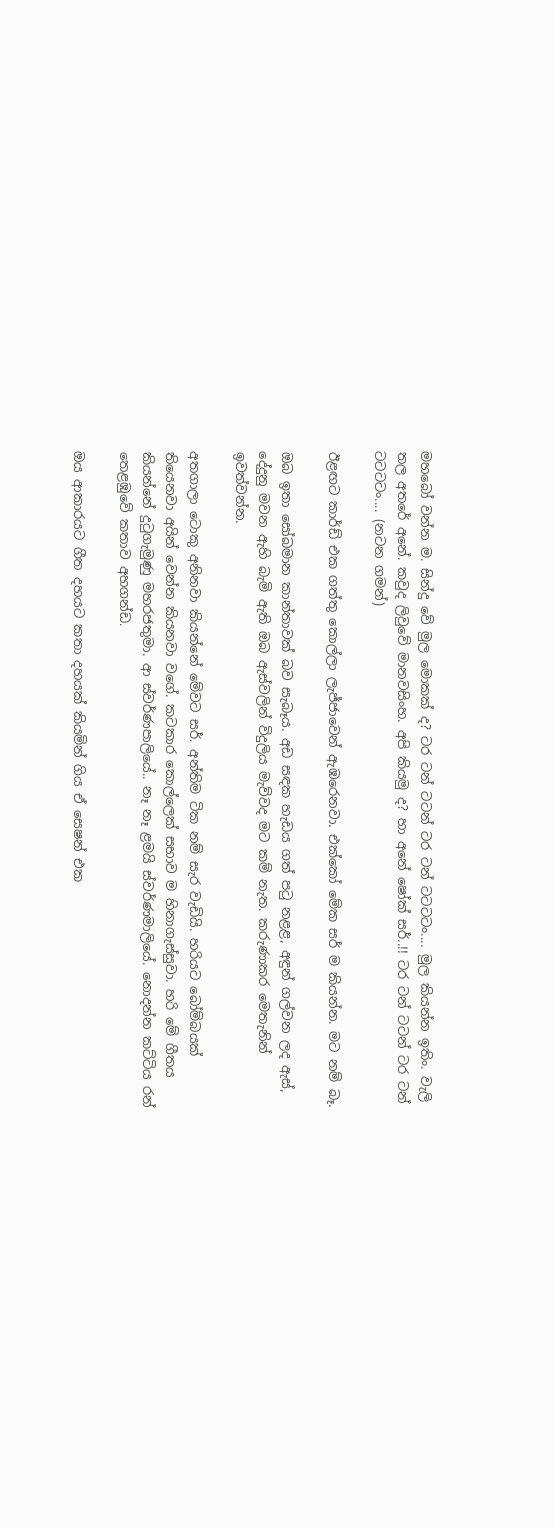මහබෝ වන්න ම. සින්දු වේ මුල මොකක් ද? ටර ටන් ටටන් ටර ටන් ටටටටං.... මුල කියන්න ඉතිං. වැලි තල අතරේ අනේ. කවුද ලිවුවේ මානවසිංහ. අපි කියමු ද? හා අනේ ෂෝක් සර්..!! ටර ටන් ටටන් ටර ටන් ටටටටං.... (නටන ගමන්)

ඊළඟට කාර්ඩ් එක ගත්තු කොල්ලා ලැජ්ජාවෙන් ඇඹරෙනවා. එක්කෝ මේක සර් ම කියන්න. මට නම් බෑ.

ඔබ ඉතා සෝබමාන කාන්තාවක් බව සැබෑය. අඩ සඳක හැඩය ගත් පටු නළළ, අඳුන් ගල්වන ලද ඇස්, දේදුනු මවන ඇහි බැමි ඇති ඔබ ඇස්වලින් විදුලිය මැව්වද මට කම් නැත. කරුණාකර මෙතැනින් ඉවත්වන්න.

අතගාලා ටොකු අනිනවා කියන්නේ මේවට සර්. අන්තිම ටික නම් සැර වැඩියි. හරියට බෝම්බයක් තියෙනවා අයින් වෙන්න කියනවා වගේ. කටකාර කොල්ලෙක් සභාව ම හිනාගැස්සුවා. හරි මේ ගීතය කියන්නේ දුටුගැමුණු මහරජතුමා. ආ ස්වර්ණපාලියේ.. නෑ නෑ ළමයි ස්වර්ණමාලියේ. නොදන්න කට්ටිය රන් තෙළඹුවේ කතාව අහගන්ඩ.

ඔය ආකාරයට ගීත දහයට කතා දහයක් කියමින් ගිය ඒ සෙෂන් එක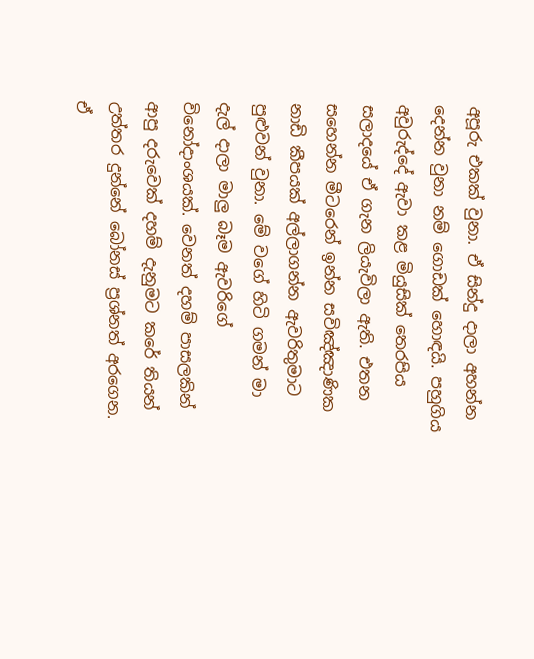අපූරු එකක් වුනා. ඒ සින්දු දාලා අහන්න දෙන්න වුනා නම් ගොඩක් හොඳයි. පහුගිය අවුරුද්දේ ඇවා කළ මියුසික් තෙරපිය සලාදයේ ඒ ගැන ලියැවිලා ඇති. එතන සහෙන්න මීටරෙන් ඉන්න සවිඤ්ඤාණික නාඩි කීපයක් අල්ලාගන්න ඇවරිතුමාට පුළුවන් වුනා. මේ වගේ හිටි ගමන් මා දැල් දාලා මාලු බෑම ඇවරිගේ විනෝදාංශයක්. වෙනත් දහම් පාසලකින් ආපු දරුවෙක් දහම් දැනුමට කරේ තියන් උත්තර දුන්නේ බෝනස් ප්‍රශ්නත් අරගෙන. ඒ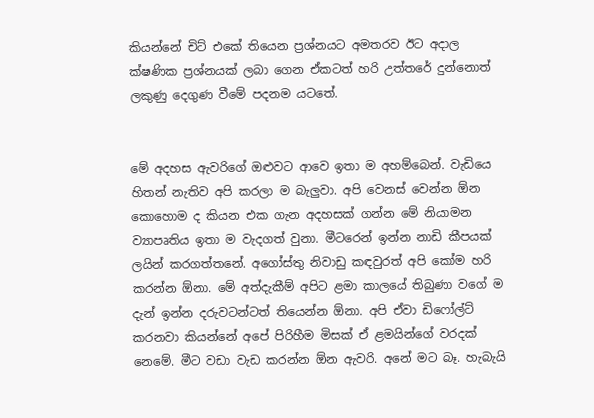කියන්නේ චිට් එකේ තියෙන ප්‍රශ්නයට අමතරව ඊට අදාල ක්ෂණික ප්‍රශ්නයක් ලබා ගෙන ඒකටත් හරි උත්තරේ දුන්නොත් ලකුණු දෙගුණ වීමේ පදනම යටතේ.


මේ අදහස ඇවරිගේ ඔළුවට ආවෙ ඉතා ම අහම්බෙන්. වැඩියෙ හිතන් නැතිව අපි කරලා ම බැලුවා. අපි වෙනස් වෙන්න ඕන කොහොම ද කියන එක ගැන අදහසක් ගන්න මේ නියාමන ව්‍යාපෘතිය ඉතා ම වැදගත් වුනා. මීටරෙන් ඉන්න නාඩි කීපයක් ලයින් කරගත්තනේ. අගෝස්තු නිවාඩු කඳවුරත් අපි කෝම හරි කරන්න ඕනා. මේ අත්දැකීම් අපිට ළමා කාලයේ තිබුණා වගේ ම දැන් ඉන්න දරුවටන්ටත් තියෙන්න ඕනා. අපි ඒවා ඩිෆෝල්ට් කරනවා කියන්නේ අපේ පිරිහීම මිසක් ඒ ළමයින්ගේ වරදක් නෙමේ. මීට වඩා වැඩ කරන්න ඕන ඇවරි. අනේ මට බෑ. හැබැයි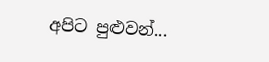අපිට පුළුවන්...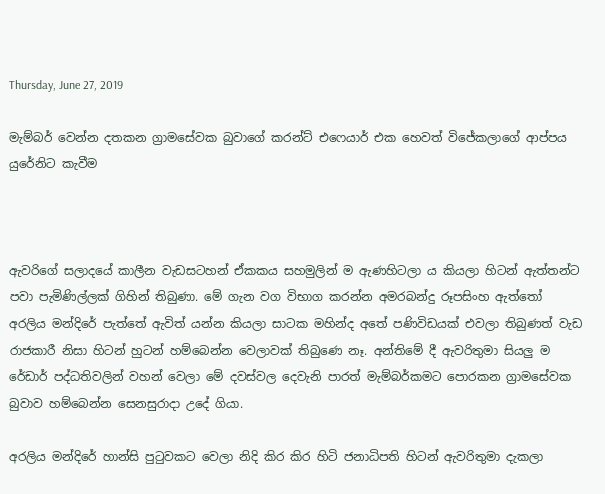Thursday, June 27, 2019

මැම්බර් වෙන්න දතකන ග්‍රාමසේවක බුවාගේ කරන්ට් එෆෙයාර් එක හෙවත් විජේකලාගේ ආප්පය යුරේනිට කැවීම



ඇවරිගේ සලාදයේ කාලීන වැඩසටහන් ඒකකය සහමුලින් ම ඇණහිටලා ය කියලා හිටන් ඇත්තන්ට පවා පැමිණිල්ලක් ගිහින් තිබුණා. මේ ගැන වග විභාග කරන්න අමරබන්දු රූපසිංහ ඇත්තෝ අරලිය මන්දිරේ පැත්තේ ඇවිත් යන්න කියලා සාටක මහින්ද අතේ පණිවිඩයක් එවලා තිබුණත් වැඩ රාජකාරී නිසා හිටන් හුටන් හම්බෙන්න වෙලාවක් තිබුණෙ නෑ. අන්තිමේ දී ඇවරිතුමා සියලු ම රේඩාර් පද්ධතිවලින් වහන් වෙලා මේ දවස්වල දෙවැනි පාරත් මැම්බර්කමට පොරකන ග්‍රාමසේවක බුවාව හම්බෙන්න සෙනසුරාදා උදේ ගියා.

අරලිය මන්දිරේ හාන්සි පුටුවකට වෙලා නිදි කිර කිර හිටි ජනාධිපති හිටන් ඇවරිතුමා දැකලා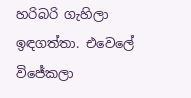හරිබරි ගැහිලා ඉඳගත්තා. එවෙලේ විජේකලා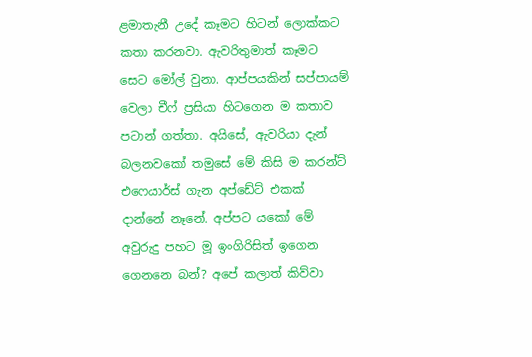ළමාතැනී උදේ කෑමට හිටන් ලොක්කට කතා කරනවා. ඇවරිතුමාත් කෑමට සෙට මෝල් වුනා. ආප්පයකින් සප්පායම් වෙලා චීෆ් ප්‍රසියා හිටගෙන ම කතාව පටාන් ගත්තා. අයිසේ, ඇවරියා දැන් බලනවකෝ තමුසේ මේ කිසි ම කරන්ට් එෆෙයාර්ස් ගැන අප්ඩේට් එකක් දාන්නේ නෑනේ. අප්පට යකෝ මේ අවුරුදු පහට මූ ඉංගිරිසිත් ඉගෙන ගෙනනෙ බන්? අපේ කලාත් කිව්වා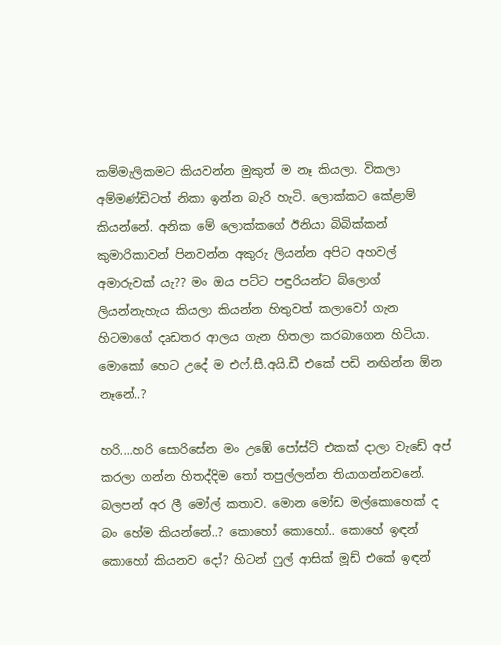කම්මැලිකමට කියවන්න මුකුත් ම නෑ කියලා. විකලා අම්මණ්ඩිටත් නිකා ඉන්න බැරි හැටි. ලොක්කට කේළාම් කියන්නේ. අනික මේ ලොක්කගේ ඊනියා බිබික්කන් කුමාරිකාවන් පිනවන්න අකුරු ලියන්න අපිට අහවල් අමාරුවක් යැ?? මං ඔය පට්ට පඳුරියන්ට බ්ලොග් ලියන්නැහැය කියලා කියන්න හිතුවත් කලාවෝ ගැන හිටමාගේ දෘඩතර ආලය ගැන හිතලා කරබාගෙන හිටියා. මොකෝ හෙට උදේ ම එෆ්.සී.අයි.ඩී එකේ පඩි නඟින්න ඕන නෑනේ..?

හරි....හරි සොරිසේන මං උඹේ පෝස්ට් එකක් දාලා වැඩේ අප් කරලා ගන්න හිතද්දිම තෝ තපුල්ලන්න තියාගන්නවනේ. බලපන් අර ලී මෝල් කතාව. මොන මෝඩ මල්කොහෙක් ද බං හේම කියන්නේ..? කොහෝ කොහෝ.. කොහේ ඉඳන් කොහෝ කියනව දෝ? හිටන් ෆුල් ආසික් මූඩ් එකේ ඉඳන්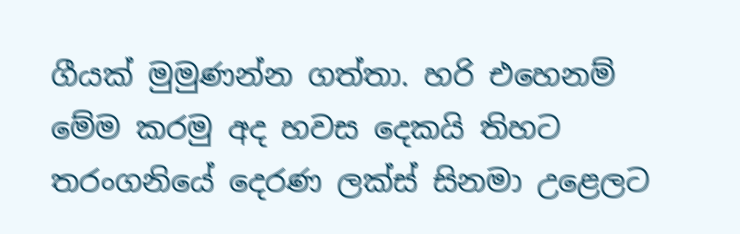ගීයක් මුමුණන්න ගත්තා. හරි එහෙනම් මේම කරමු අද හවස දෙකයි තිහට තරංගනියේ දෙරණ ලක්ස් සිනමා උළෙලට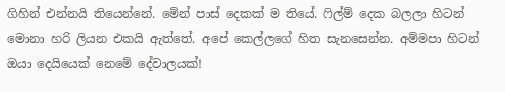ගිහින් එන්නයි තියෙන්නේ. මේන් පාස් දෙකක් ම තියේ. ෆිල්ම් දෙක බලලා හිටන් මොනා හරි ලියන එකයි ඇත්තේ. අපේ කෙල්ලගේ හිත සැනසෙන්න. අම්මපා හිටන් ඔයා දෙයියෙක් නෙමේ දේවාලයක්!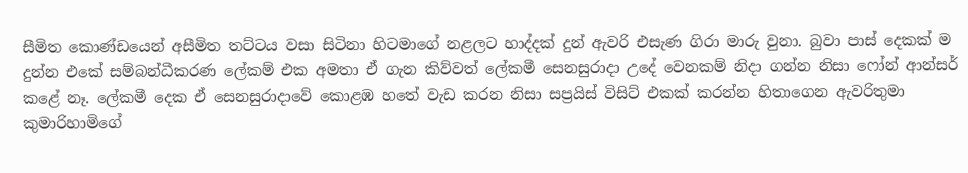සීමිත කොණ්ඩයෙන් අසීමිත තට්ටය වසා සිටිනා හිටමාගේ නළලට හාද්දක් දුන් ඇවරි එසැණ ගිරා මාරු වුනා. බුවා පාස් දෙකක් ම දුන්න එකේ සම්බන්ධීකරණ ලේකම් එක අමතා ඒ ගැන කිව්වත් ලේකමී සෙනසුරාදා උදේ වෙනකම් නිදා ගන්න නිසා ෆෝන් ආන්සර් කළේ නෑ. ලේකමී දෙක ඒ සෙනසුරාදාවේ කොළඹ හතේ වැඩ කරන නිසා සප්‍රයිස් විසිට් එකක් කරන්න හිතාගෙන ඇවරිතුමා කුමාරිහාමිගේ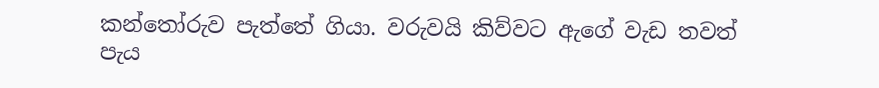කන්තෝරුව පැත්තේ ගියා. වරුවයි කිව්වට ඇගේ වැඩ තවත් පැය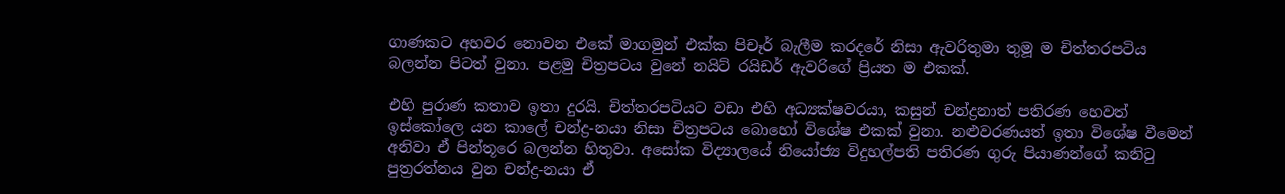ගාණකට අහවර නොවන එකේ මාගමුන් එක්ක පිචෑර් බැලීම කරදරේ නිසා ඇවරිතුමා තුමූ ම චිත්තරපටිය බලන්න පිටත් වුනා. පළමු චිත්‍රපටය වුනේ නයිට් රයිඩර් ඇවරිගේ ප්‍රියත ම එකක්.

එහි පුරාණ කතාව ඉතා දුරයි. චිත්තරපටියට වඩා එහි අධ්‍යක්ෂවරයා, කසුන් චන්ද්‍රනාත් පතිරණ හෙවත් ඉස්කෝලෙ යන කාලේ චන්ද්‍ර-නයා නිසා චිත්‍රපටය බොහෝ විශේෂ එකක් වුනා. නළුවරණයත් ඉතා විශේෂ වීමෙන් අනිවා ඒ පින්තූරෙ බලන්න හිතුවා. අසෝක විද්‍යාලයේ නියෝජ්‍ය විදුහල්පති පතිරණ ගුරු පියාණන්ගේ කනිටු පුත්‍රරත්නය වුන චන්ද්‍ර-නයා ඒ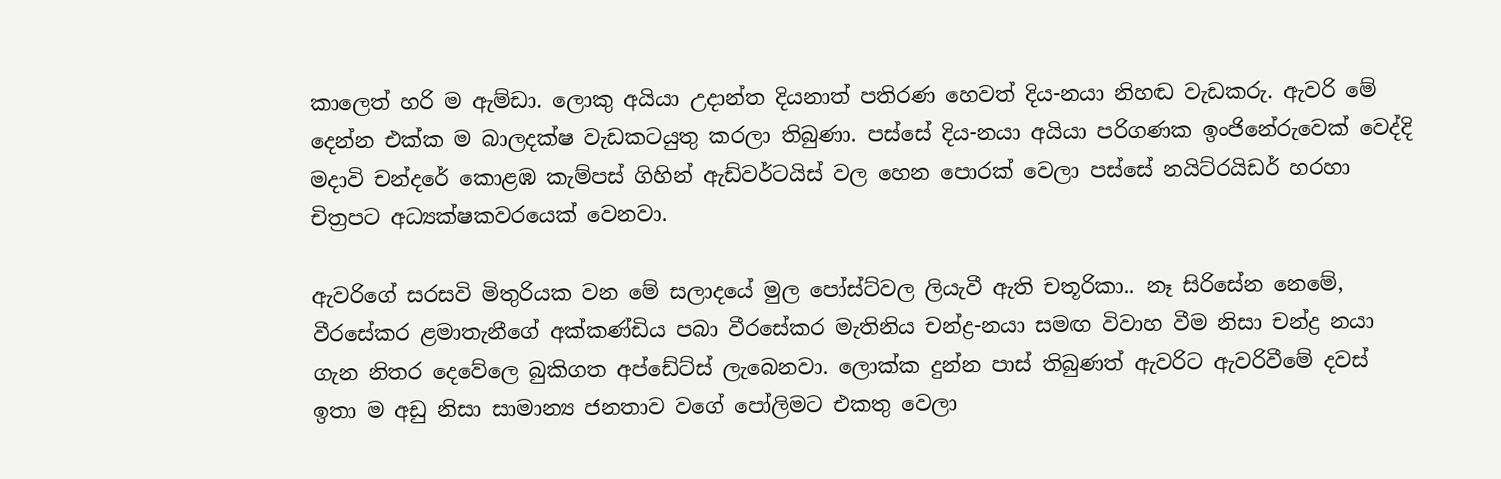කාලෙත් හරි ම ඇම්ඩා. ලොකු අයියා උදාන්ත දියනාත් පතිරණ හෙවත් දිය-නයා නිහඬ වැඩකරු. ඇවරි මේ දෙන්න එක්ක ම බාලදක්ෂ වැඩකටයුතු කරලා තිබුණා. පස්සේ දිය-නයා අයියා පරිගණක ඉංජිනේරුවෙක් වෙද්දි මදාවි චන්දරේ කොළඹ කැම්පස් ගිහින් ඇඩ්වර්ටයිස් වල හෙන පොරක් වෙලා පස්සේ නයිට්රයිඩර් හරහා චිත්‍රපට අධ්‍යක්ෂකවරයෙක් වෙනවා.

ඇවරිගේ සරසවි මිතුරියක වන මේ සලාදයේ මුල පෝස්ට්වල ලියැවී ඇති චතූරිකා.. නෑ සිරිසේන නෙමේ, වීරසේකර ළමාතැනීගේ අක්කණ්ඩිය පබා වීරසේකර මැතිනිය චන්ද්‍ර-නයා සමඟ විවාහ වීම නිසා චන්ද්‍ර නයා ගැන නිතර දෙවේලෙ බුකිගත අප්ඩේට්ස් ලැබෙනවා. ලොක්ක දුන්න පාස් තිබුණත් ඇවරිට ඇවරිවීමේ දවස් ඉතා ම අඩු නිසා සාමාන්‍ය ජනතාව වගේ පෝලිමට එකතු වෙලා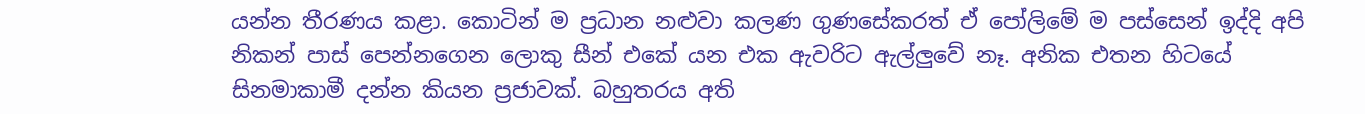යන්න තීරණය කළා. කොටින් ම ප්‍රධාන නළුවා කලණ ගුණසේකරත් ඒ පෝලිමේ ම පස්සෙන් ඉද්දි අපි නිකන් පාස් පෙන්නගෙන ලොකු සීන් එකේ යන එක ඇවරිට ඇල්ලුවේ නෑ. අනික එතන හිටයේ සිනමාකාමී දන්න කියන ප්‍රජාවක්. බහුතරය අති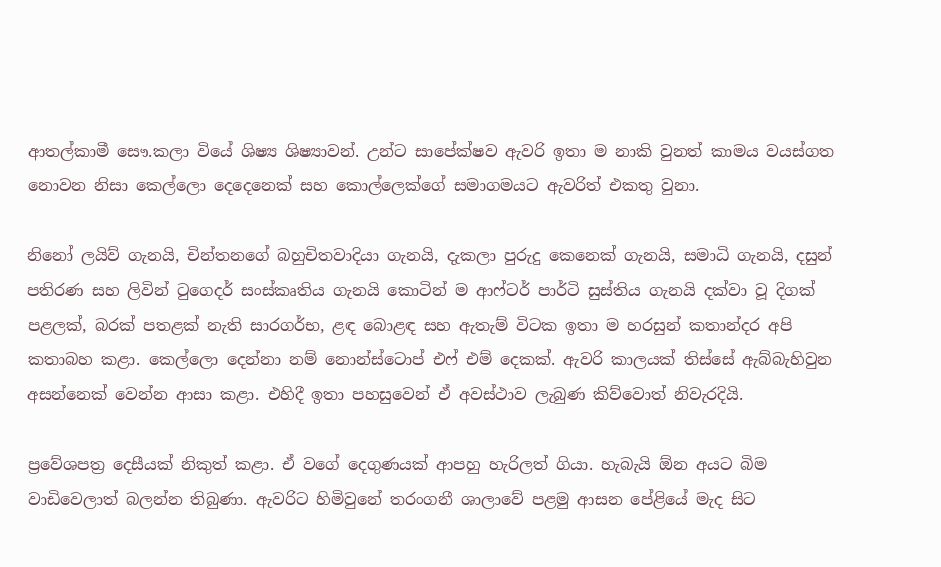ආතල්කාමී සෞ.කලා වියේ ශිෂ්‍ය ශිෂ්‍යාවන්. උන්ට සාපේක්ෂව ඇවරි ඉතා ම නාකි වුනත් කාමය වයස්ගත නොවන නිසා කෙල්ලො දෙදෙනෙක් සහ කොල්ලෙක්ගේ සමාගමයට ඇවරිත් එකතු වුනා.

නිනෝ ලයිව් ගැනයි, චින්තනගේ බහුචිතවාදියා ගැනයි, දැකලා පුරුදු කෙනෙක් ගැනයි, සමාධි ගැනයි, දසුන් පතිරණ සහ ලිවින් ටුගෙදර් සංස්කෘතිය ගැනයි කොටින් ම ආෆ්ටර් පාර්ටි සුස්තිය ගැනයි දක්වා වූ දිගක් පළලක්, බරක් පතළක් නැති සාරගර්භ, ළඳ බොළඳ සහ ඇතැම් විටක ඉතා ම හරසුන් කතාන්දර අපි කතාබහ කළා. කෙල්ලො දෙන්නා නම් නොන්ස්ටොප් එෆ් එම් දෙකක්. ඇවරි කාලයක් තිස්සේ ඇබ්බැහිවුන අසන්නෙක් වෙන්න ආසා කළා. එහිදී ඉතා පහසුවෙන් ඒ අවස්ථාව ලැබුණ කිව්වොත් නිවැරදියි.

ප්‍රවේශපත්‍ර දෙසීයක් නිකුත් කළා. ඒ වගේ දෙගුණයක් ආපහු හැරිලත් ගියා. හැබැයි ඕන අයට බිම වාඩිවෙලාත් බලන්න තිබුණා. ඇවරිට හිමිවුනේ තරංගනී ශාලාවේ පළමු ආසන පේළියේ මැද සිට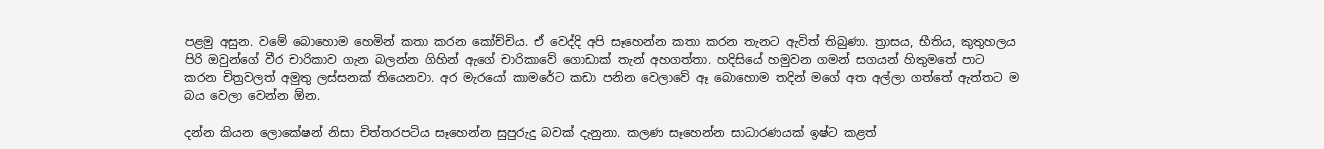පළමු අසුන. වමේ බොහොම හෙමින් කතා කරන කෝච්චිය. ඒ වෙද්දි අපි සෑහෙන්න කතා කරන තැනට ඇවිත් තිබුණා. ත්‍රාසය, භීතිය, කුතුහලය පිරි ඔවුන්ගේ වීර චාරිකාව ගැන බලන්න ගිහින් ඇගේ චාරිකාවේ ගොඩාක් තැන් අහගත්තා. හදිසියේ හමුවන ගමන් සගයන් හිතුමතේ පාට කරන චිත්‍රවලත් අමුතු ලස්සනක් තියෙනවා. අර මැරයෝ කාමරේට කඩා පනින වෙලාවේ ඈ බොහොම තදින් මගේ අත අල්ලා ගත්තේ ඇත්තට ම බය වෙලා වෙන්න ඕන.

දන්න කියන ලොකේෂන් නිසා චිත්තරපටිය සෑහෙන්න සුපුරුදු බවක් දැනුනා. කලණ සෑහෙන්න සාධාරණයක් ඉෂ්ට කළත්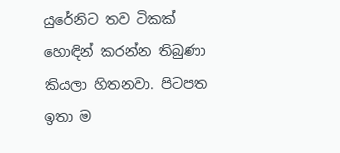යුරේනිට තව ටිකක් හොඳින් කරන්න තිබුණා කියලා හිතනවා. පිටපත ඉතා ම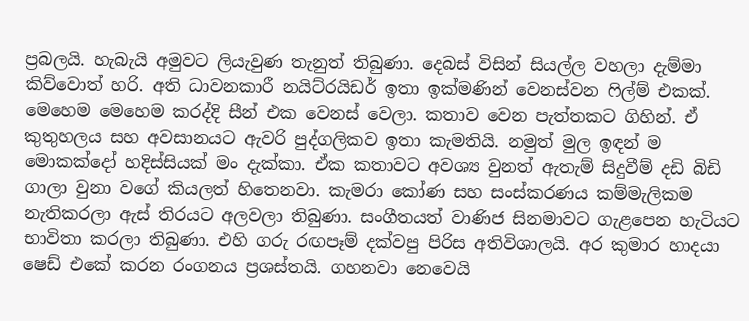ප්‍රබලයි. හැබැයි අමුවට ලියැවුණ තැනුත් තිබුණා. දෙබස් විසින් සියල්ල වහලා දැම්මා කිව්වොත් හරි. අති ධාවනකාරී නයිට්රයිඩර් ඉතා ඉක්මණින් වෙනස්වන ෆිල්ම් එකක්. මෙහෙම මෙහෙම කරද්දි සීන් එක වෙනස් වෙලා. කතාව වෙන පැත්තකට ගිහින්. ඒ කුතුහලය සහ අවසානයට ඇවරි පුද්ගලිකව ඉතා කැමතියි. නමුත් මුල ඉඳන් ම මොකක්දෝ හදිස්සියක් මං දැක්කා. ඒක කතාවට අවශ්‍ය වුනත් ඇතැම් සිදුවීම් දඩි බිඩි ගාලා වුනා වගේ කියලත් හිතෙනවා. කැමරා කෝණ සහ සංස්කරණය කම්මැලිකම නැතිකරලා ඇස් තිරයට අලවලා තිබුණා. සංගීතයත් වාණිජ සිනමාවට ගැළපෙන හැටියට භාවිතා කරලා තිබුණා. එහි ගරු රඟපෑම් දක්වපු පිරිස අතිවිශාලයි. අර කුමාර හාදයා ෂෙඩ් එකේ කරන රංගනය ප්‍රශස්තයි. ගහනවා නෙවෙයි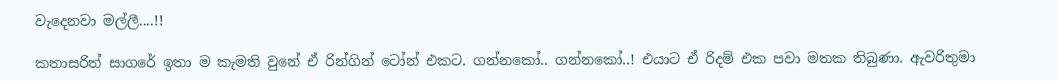වැදෙනවා මල්ලී....!!

කතාසරිත් සාගරේ ඉතා ම කැමති වුනේ ඒ රින්ගින් ටෝන් එකට. ගන්නකෝ.. ගන්නකෝ..! එයාට ඒ රිදම් එක පවා මතක තිබුණා. ඇවරිතුමා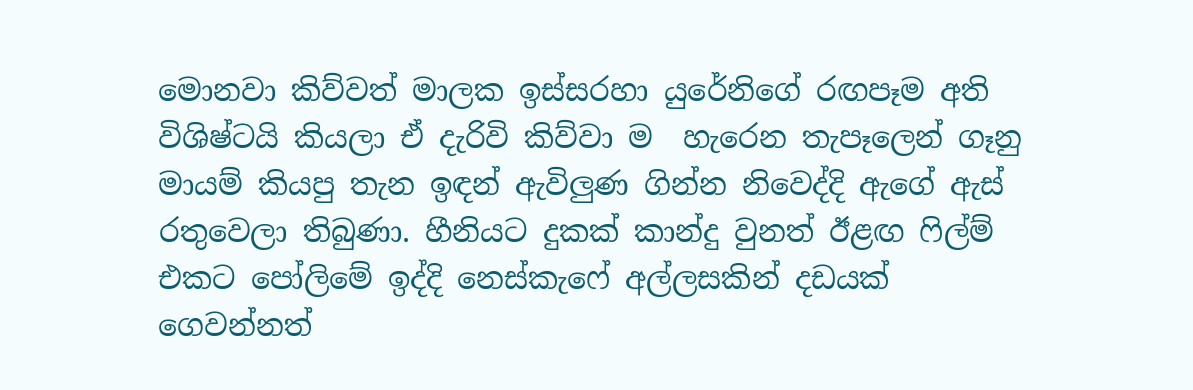මොනවා කිව්වත් මාලක ඉස්සරහා යුරේනිගේ රඟපෑම අති විශිෂ්ටයි කියලා ඒ දැරිවි කිව්වා ම  හැරෙන තැපෑලෙන් ගෑනු මායම් කියපු තැන ඉඳන් ඇවිලුණ ගින්න නිවෙද්දි ඇගේ ඇස් රතුවෙලා තිබුණා. හීනියට දුකක් කාන්දු වුනත් ඊළඟ ෆිල්ම් එකට පෝලිමේ ඉද්දි නෙස්කැෆේ අල්ලසකින් දඩයක් ගෙවන්නත්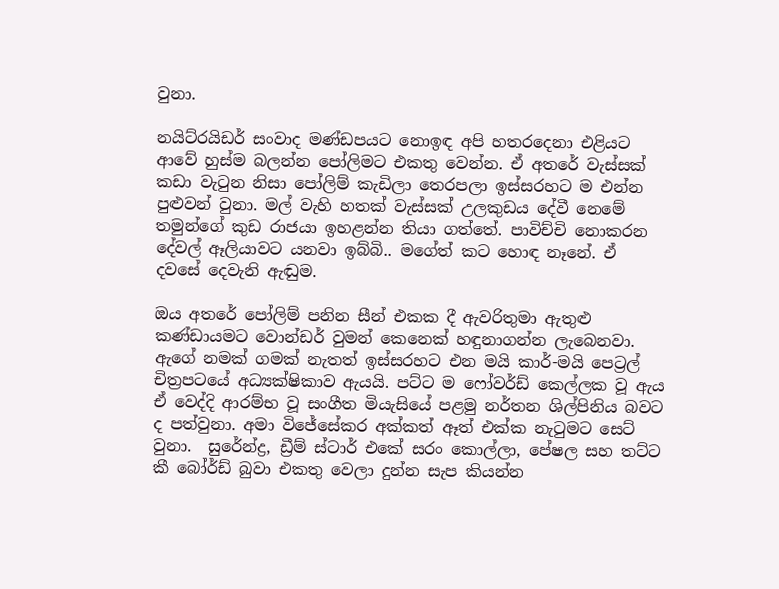වුනා.

නයිට්රයිඩර් සංවාද මණ්ඩපයට නොඉඳ අපි හතරදෙනා එළියට ආවේ හුස්ම බලන්න පෝලිමට එකතු වෙන්න. ඒ අතරේ වැස්සක් කඩා වැටුන නිසා පෝලිම් කැඩිලා තෙරපලා ඉස්සරහට ම එන්න පුළුවන් වුනා. මල් වැහි හතක් වැස්සක් උලකුඩය දේවී නෙමේ තමුන්ගේ කුඩ රාජයා ඉහළන්න තියා ගත්තේ. පාවිච්චි නොකරන දේවල් ඈලියාවට යනවා ඉබ්බි.. මගේත් කට හොඳ නෑනේ. ඒ දවසේ දෙවැනි ඇඬුම.

ඔය අතරේ පෝලිම් පනින සීන් එකක දී ඇවරිතුමා ඇතුළු කණ්ඩායමට වොන්ඩර් වුමන් කෙනෙක් හඳුනාගන්න ලැබෙනවා. ඇගේ නමක් ගමක් නැතත් ඉස්සරහට එන මයි කාර්-මයි පෙට්‍රල් චිත්‍රපටයේ අධ්‍යක්ෂිකාව ඇයයි. පට්ට ම ෆෝවර්ඩ් කෙල්ලක වූ ඇය ඒ වෙද්දි ආරම්භ වූ සංගීත මියැසියේ පළමු නර්තන ශිල්පිනිය බවට ද පත්වුනා. අමා විජේසේකර අක්කත් ඈත් එක්ක නැටුමට සෙට් වුනා.  සුරේන්ද්‍ර, ඩ්‍රීම් ස්ටාර් එකේ සරං කොල්ලා, පේෂල සහ තට්ට කී බෝර්ඩ් බුවා එකතු වෙලා දුන්න සැප කියන්න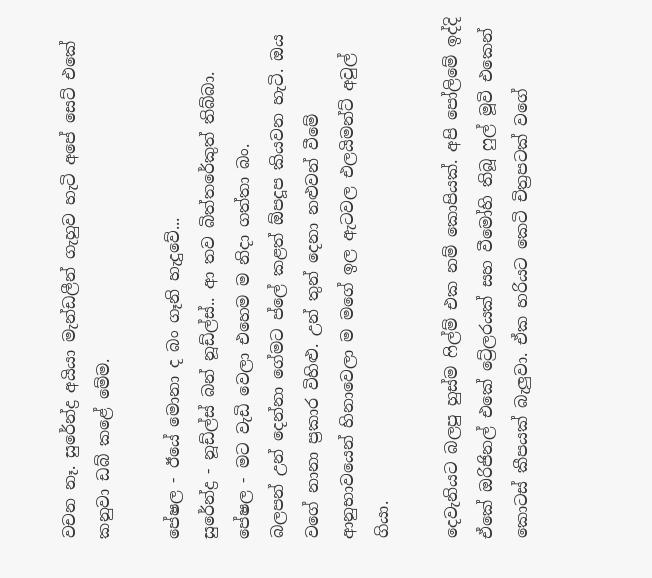වචන නෑ. සුරේන්ද්‍ර අයියා මැන්ඩලීන් ගැහුව හැටි අපේ සෙට් එකේ කනුවා ඩබ් කළේ මේම.

පේෂල - ඊයේ මොනා ද බං ගෑනි හැදුවේ...
සුරේන්ද්‍ර - නූඩ්ල්ස් බන් නූඩ්ල්ස්.. ආ තව බිත්තරේකුත් තිබ්බා.
පේෂල - මට වැඩි වෙලා එහෙම ම නිදා ගත්තා බං.
බලපන් උන් දෙන්නා ගේමට ප්ලේ කළත් ඕපදූප කියවන හැටි. ඔය වගේ නානා ප්‍රකාර විහිළු. උන් තුන් දෙනා නළුවන් වීමේ ආනුභාවයෙන් හිනාවෙලා ම මගේ ඉල ඇටවල එලයිමන්ට් අවුල් ගියා.

දෙවැනියට බලපු හුස්ම ෆිල්ම් එක නම් කොපියක්. අපි පෝලිමේ ඉද්දි ඒකේ ඔරිජිනල් එකේ ට්‍රේලරයක් සහ වීමෝහි තිබූ ෆුල් මූවි එකෙන් කොටස් කීපයක් බැලුවා. ඒක හරියට කෙටි චිත්‍රපටක් වගේ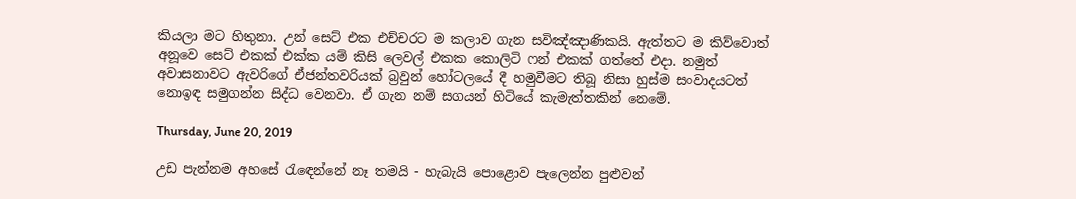කියලා මට හිතුනා. උන් සෙට් එක එච්චරට ම කලාව ගැන සවිඤ්ඤාණිකයි. ඇත්තට ම කිව්වොත් අනූවෙ සෙට් එකක් එක්ක යම් කිසි ලෙවල් එකක කොලිටි ෆන් එකක් ගත්තේ එදා. නමුත් අවාසනාවට ඇවරිගේ ඒජන්තවරියක් බ්‍රවුන් හෝටලයේ දී හමුවීමට තිබූ නිසා හුස්ම සංවාදයටත් නොඉඳ සමුගන්න සිද්ධ වෙනවා. ඒ ගැන නම් සගයන් හිටියේ කැමැත්තකින් නෙමේ.

Thursday, June 20, 2019

උඩ පැන්නම අහසේ රැඳෙන්නේ නෑ තමයි - හැබැයි පොළොව පැලෙන්න පුළුවන්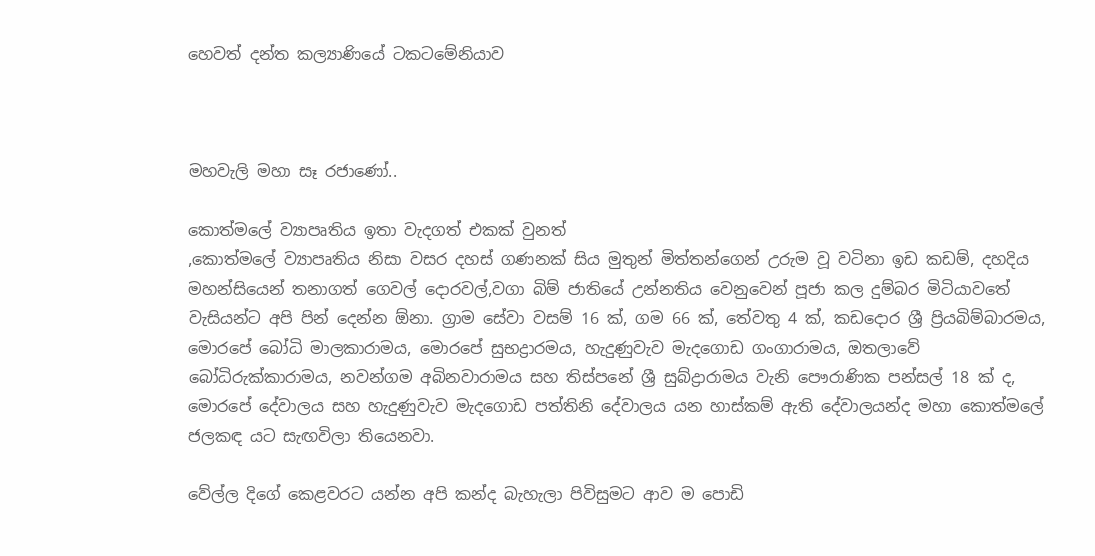හෙවත් දන්ත කල්‍යාණියේ ටකටමේනියාව



මහවැලි මහා සෑ රජාණෝ..

කොත්මලේ ව්‍යාපෘතිය ඉතා වැදගත් එකක් වුනත්
,කොත්මලේ ව්‍යාපෘතිය නිසා වසර දහස් ගණනක් සිය මුතුන් මිත්තන්ගෙන් උරුම වූ වටිනා ඉඩ කඩම්, දහදිය මහන්සියෙන් තනාගත් ගෙවල් දොරවල්,වගා බිම් ජාතියේ උන්නතිය වෙනුවෙන් පූජා කල දුම්බර මිටියාවතේ වැසියන්ට අපි පින් දෙන්න ඕනා. ග්‍රාම සේවා වසම් 16 ක්, ගම 66 ක්, තේවතු 4 ක්, කඩදොර ශ්‍රී ප්‍රියබිම්බාරමය, මොරපේ බෝධි මාලකාරාමය, මොරපේ සුභද්‍රාරමය, හැදුණුවැව මැදගොඩ ගංගාරාමය, ඔතලාවේ බෝධිරුක්කාරාමය, නවන්ගම අබිනවාරාමය සහ තිස්පනේ ශ්‍රී සුබ්ද්‍රාරාමය වැනි පෞරාණික පන්සල් 18 ක් ද, මොරපේ දේවාලය සහ හැදුණුවැව මැදගොඩ පත්තිනි දේවාලය යන හාස්කම් ඇති දේවාලයන්ද මහා කොත්මලේ ජලකඳ යට සැඟවිලා තියෙනවා.

වේල්ල දිගේ කෙළවරට යන්න අපි කන්ද බැහැලා පිවිසුමට ආව ම පොඩි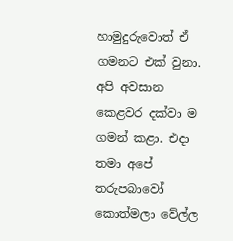හාමුදුරුවොත් ඒ ගමනට එක් වුනා. අපි අවසාන කෙළවර දක්වා ම ගමන් කළා. එදා තමා අපේ තරුපබාවෝ කොත්මලා වේල්ල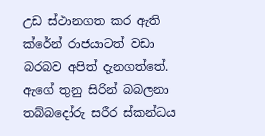උඩ ස්ථානගත කර ඇති ක්රේන් රාජයාටත් වඩා බරබව අපිත් දැනගත්තේ. ඇගේ තුනු සිරින් බබලනා තබ්බදෝරු සරීර ස්කන්ධය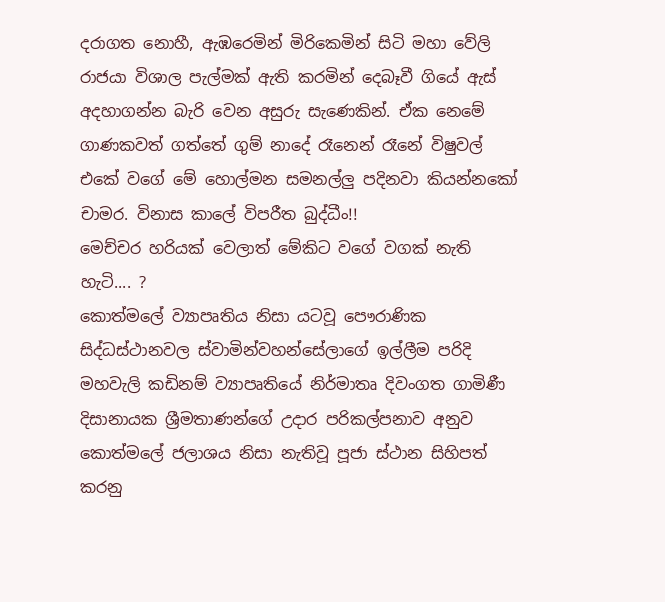දරාගත නොහී, ඇඹරෙමින් මිරිකෙමින් සිටි මහා වේලි රාජයා විශාල පැල්මක් ඇති කරමින් දෙබෑවී ගියේ ඇස් අදහාගන්න බැරි වෙන අසුරු සැණෙකින්. ඒක නෙමේ ගාණකවත් ගත්තේ ගුම් නාදේ රෑනෙන් රෑනේ විෂුවල් එකේ වගේ මේ හොල්මන සමනල්ලු පදිනවා කියන්නකෝ චාමර. විනාස කාලේ විපරීත බුද්ධීං!!
මෙච්චර හරියක් වෙලාත් මේකිට වගේ වගක් නැති හැටි.... ?
කොත්මලේ ව්‍යාපෘතිය නිසා යටවූ පෞරාණික සිද්ධස්ථානවල ස්වාමින්වහන්සේලාගේ ඉල්ලීම පරිදි මහවැලි කඩිනම් ව්‍යාපෘතියේ නිර්මාතෘ දිවංගත ගාමිණී දිසානායක ශ්‍රීමතාණන්ගේ උදාර පරිකල්පනාව අනුව කොත්මලේ ජලාශය නිසා නැතිවූ පූජා ස්ථාන සිහිපත් කරනු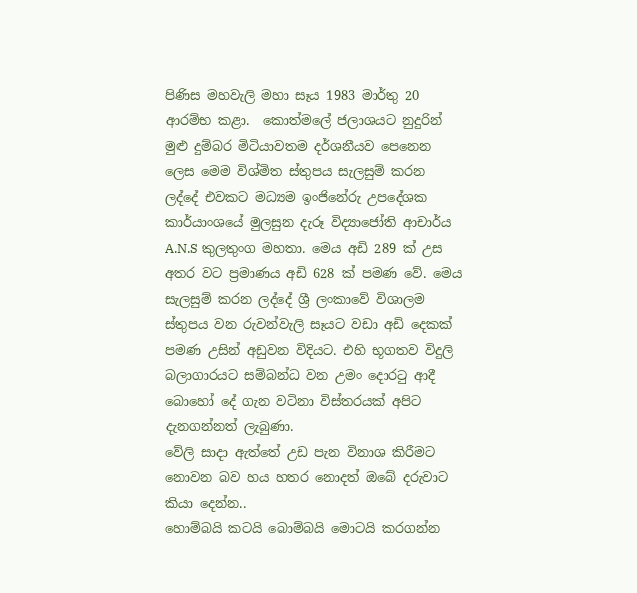පිණිස මහවැලි මහා සෑය 1983 මාර්තු 20 ආරම්භ කළා.  කොත්මලේ ජලාශයට නුදුරින් මුළු දුම්බර මිටියාවතම දර්ශනීයව පෙනෙන ලෙස මෙම විශ්මිත ස්තුපය සැලසුම් කරන ලද්දේ එවකට මධ්‍යම ඉංජිනේරු උපදේශක කාර්යාංශයේ මුලසුන දැරූ විද්‍යාජෝති ආචාර්ය A.N.S කුලතුංග මහතා. මෙය අඩි 289 ක් උස අතර වට ප්‍රමාණය අඩි 628 ක් පමණ වේ. මෙය සැලසුම් කරන ලද්දේ ශ්‍රී ලංකාවේ විශාලම ස්තුපය වන රුවන්වැලි සෑයට වඩා අඩි දෙකක් පමණ උසින් අඩුවන විදියට. එහි භූගතව විදුලි බලාගාරයට සම්බන්ධ වන උමං දොරටු ආදී බොහෝ දේ ගැන වටිනා විස්තරයක් අපිට දැනගන්නත් ලැබුණා.
වේලි සාදා ඇත්තේ උඩ පැන විනාශ කිරීමට නොවන බව හය හතර නොදත් ඔබේ දරුවාට කියා දෙන්න..
හොම්බයි කටයි බොම්බයි මොටයි කරගන්න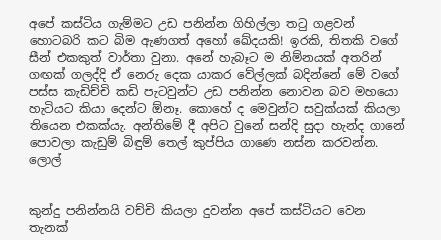අපේ කස්ටිය ගැම්මට උඩ පනින්න ගිහිල්ලා තටු ගළවන් හොටබරි කට බිම ඇණගත් අහෝ ඛේදයකි! ඉරකි, තිතකි වගේ සීන් එකකුත් වාර්තා වුනා. අනේ හැබෑට ම නිම්නයක් අතරින් ගඟක් ගලද්දි ඒ නෙරු දෙක යාකර වේල්ලක් බදින්නේ මේ වගේ පස්ස කැඩිච්චි කඩි පැටවුන්ට උඩ පනින්න නොවන බව මහයො හැටියට කියා දෙන්ට ඕනෑ. කොහේ ද මෙවුන්ට සවුක්යක් කියලා තියෙන එකක්යැ. අන්තිමේ දී අපිට වුනේ සන්දි සුදා හැන්ද ගානේ පොවලා කැඩුම් බිඳුම් තෙල් කුප්පිය ගාණෙ නස්න කරවන්න. ලොල්


කුන්දු පනින්නයි වච්චි කියලා දුවන්න අපේ කස්ටියට වෙන තැනක්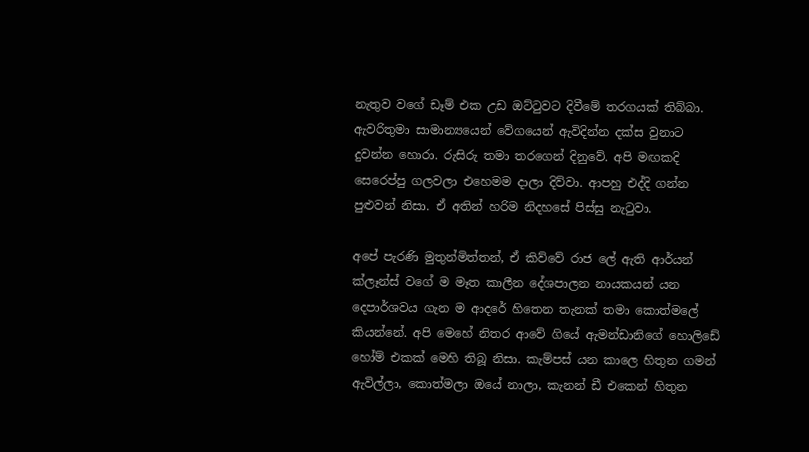නැතුව වගේ ඩෑම් එක උඩ ඔට්ටුවට දිවීමේ තරගයක් තිබ්බා. ඇවරිතුමා සාමාන්‍යයෙන් වේගයෙන් ඇවිදින්න දක්ස වුනාට දුවන්න හොරා. රුසිරු තමා තරගෙන් දිනුවේ. අපි මඟකදි සෙරෙප්පු ගලවලා එහෙමම දාලා දිව්වා. ආපහු එද්දි ගන්න පුළුවන් නිසා. ඒ අතින් හරිම නිදහසේ පිස්සු නැටුවා.

අපේ පැරණි මුතුන්මිත්තන්, ඒ කිව්වේ රාජ ලේ ඇති ආර්යන් ක්ලෑන්ස් වගේ ම මෑත කාලීන දේශපාලන නායකයන් යන දෙපාර්ශවය ගැන ම ආදරේ හිතෙන තැනක් තමා කොත්මලේ කියන්නේ. අපි මෙහේ නිතර ආවේ ගියේ ඇමන්ඩානිගේ හොලිඩේ හෝම් එකක් මෙහි තිබූ නිසා. කැම්පස් යන කාලෙ හිතුන ගමන් ඇවිල්ලා, කොත්මලා ඔයේ නාලා, කැනන් ඩී එකෙන් හිතුන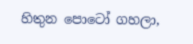හිතුන පොටෝ ගහලා,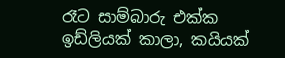රෑට සාම්බාරු එක්ක ඉඩ්ලියක් කාලා, කයියක්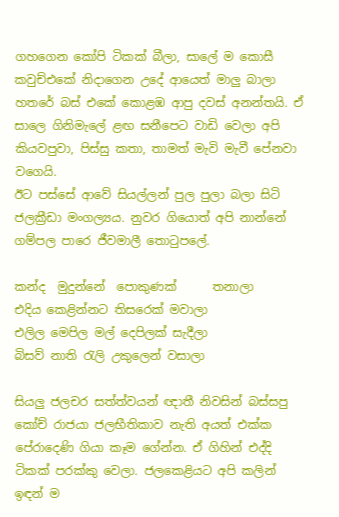ගහගෙන කෝපි ටිකක් බීලා, සාලේ ම කොසී කවුච්එකේ නිදාගෙන උදේ ආයෙත් මාලු බාලා හතරේ බස් එකේ කොළඹ ආපු දවස් අනන්තයි. ඒ සාලෙ ගිනිමැලේ ළඟ සනීපෙට වාඩි වෙලා අපි කියවපුවා, පිස්සු කතා, තාමත් මැවි මැවී පේනවා වගෙයි.
ඊට පස්සේ ආවේ සියල්ලන් පුල පුලා බලා සිටි ජලක්‍රීඩා මංගල්‍යය. නුවර ගියොත් අපි නාන්නේ ගම්පල පාරෙ ජීවමාලී තොටුපලේ.

කන්ද  මුදුන්නේ  පොකුණක්      තනාලා
එදිය කෙළින්නට තිසරෙක් මවාලා
එලිල මෙපිල මල් දෙපිලක් සැදීලා
බිසව් නාති රැලි උකුලෙන් වසාලා

සියලු ජලචර සත්ත්වයන් ඥාතී නිවසින් බස්සපු කෝච් රාජයා ජලභීතිකාව නැති අයත් එක්ක පේරාදෙණි ගියා කෑම ගේන්න. ඒ ගිහින් එද්දි ටිකක් පරක්කු වෙලා. ජලකෙළියට අපි කලින් ඉඳන් ම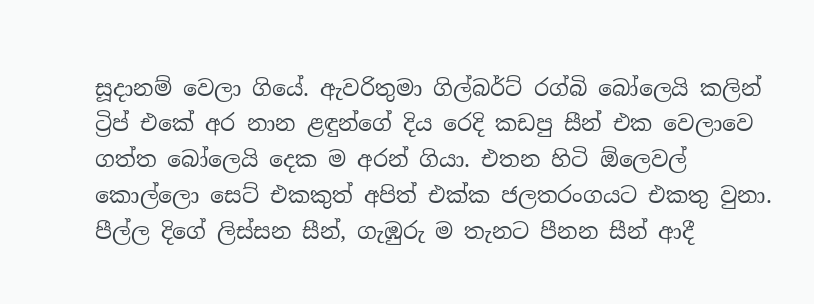සූදානම් වෙලා ගියේ. ඇවරිතුමා ගිල්බර්ට් රග්බි බෝලෙයි කලින් ට්‍රිප් එකේ අර නාන ළඳුන්ගේ දිය රෙදි කඩපු සීන් එක වෙලාවෙ ගත්ත බෝලෙයි දෙක ම අරන් ගියා. එතන හිටි ඕලෙවල් කොල්ලො සෙට් එකකුත් අපිත් එක්ක ජලතරංගයට එකතු වුනා. පීල්ල දිගේ ලිස්සන සීන්, ගැඹුරු ම තැනට පීනන සීන් ආදී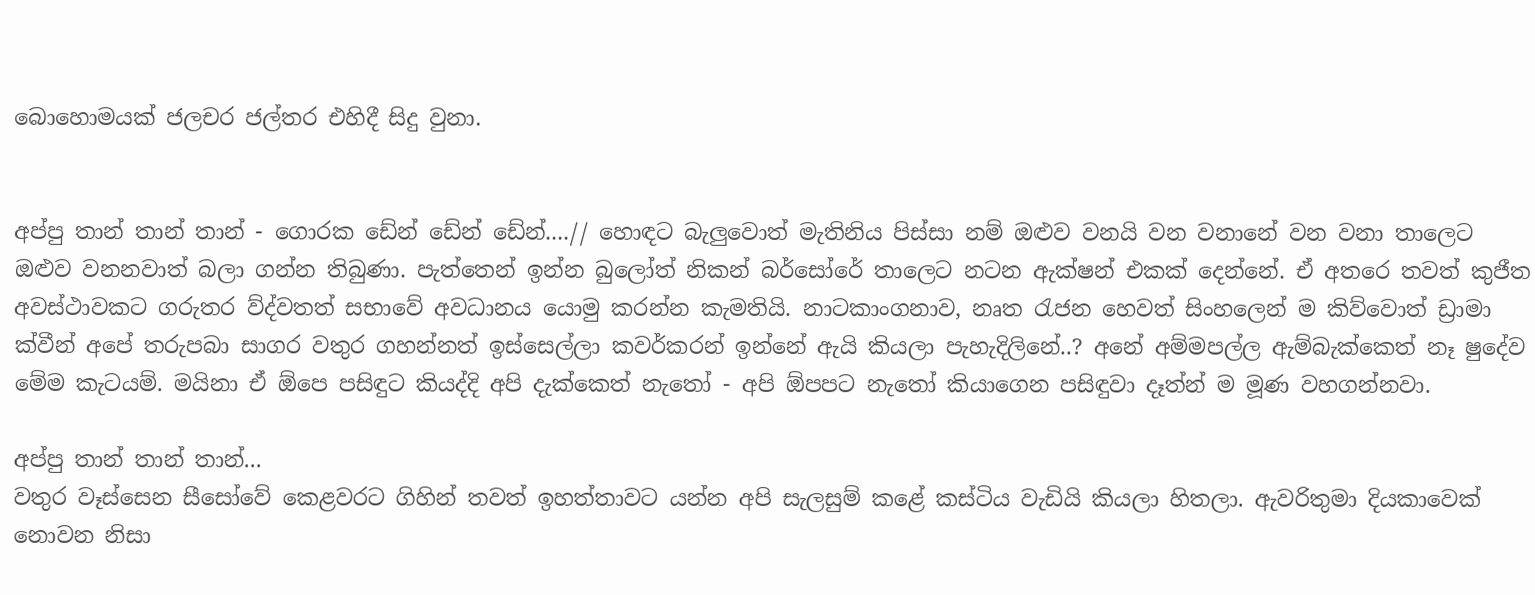බොහොමයක් ජලචර ජල්තර එහිදී සිදු වුනා.


අප්පු තාන් තාන් තාන් - ගොරක ඩේන් ඩේන් ඩේන්....// හොඳට බැලුවොත් මැතිනිය පිස්සා නම් ඔළුව වනයි වන වනානේ වන වනා තාලෙට ඔළුව වනනවාත් බලා ගන්න තිබුණා. පැත්තෙන් ඉන්න බුලෝත් නිකන් බර්සෝරේ තාලෙට නටන ඇක්ෂන් එකක් දෙන්නේ. ඒ අතරෙ තවත් කුජීත අවස්ථාවකට ගරුතර ව්ද්වතත් සභාවේ අවධානය යොමු කරන්න කැමතියි. නාටකාංගනාව, නෘත රැජන හෙවත් සිංහලෙන් ම කිව්වොත් ඩ්‍රාමා ක්වීන් අපේ තරුපබා සාගර වතුර ගහන්නත් ඉස්සෙල්ලා කවර්කරන් ඉන්නේ ඇයි කියලා පැහැදිලිනේ..? අනේ අම්මපල්ල ඇම්බැක්කෙත් නෑ ෂුදේව මේම කැටයම්. මයිනා ඒ ඕපෙ පසිඳුට කියද්දි අපි දැක්කෙත් නැතෝ - අපි ඕපපට නැතෝ කියාගෙන පසිඳුවා දෑත්න් ම මූණ වහගන්නවා.

අප්පු තාන් තාන් තාන්...
වතුර වෑස්සෙන සීසෝවේ කෙළවරට ගිහින් තවත් ඉහත්තාවට යන්න අපි සැලසුම් කළේ කස්ටිය වැඩියි කියලා හිතලා. ඇවරිතුමා දියකාවෙක් නොවන නිසා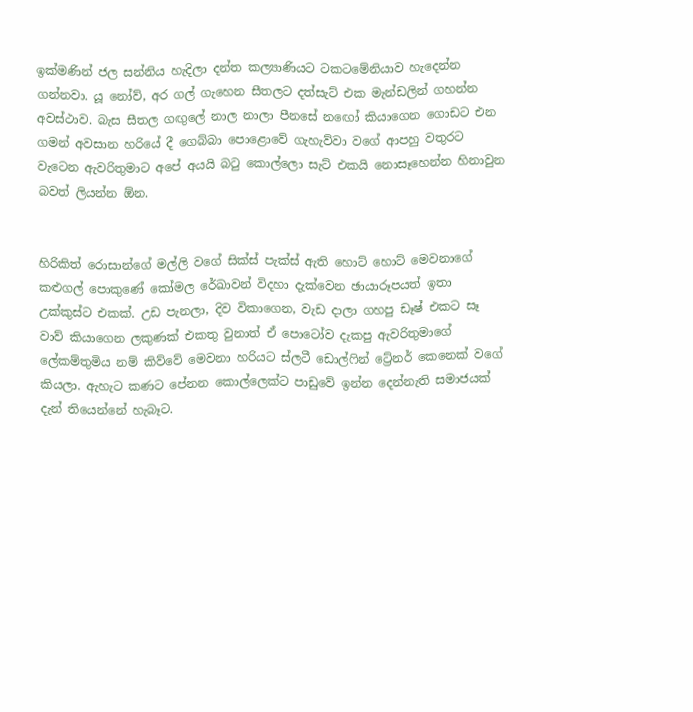ඉක්මණින් ජල සන්නිය හැදිලා දන්ත කල්‍යාණියට ටකටමේනියාව හැදෙන්න ගන්නවා. යූ නෝව්, අර ගල් ගැහෙන සීතලට දත්සැට් එක මැන්ඩලින් ගහන්න අවස්ථාව. බැස සීතල ගඟුලේ නාල නාලා පීනසේ නඟෝ කියාගෙන ගොඩට එන ගමන් අවසාන හරියේ දී ගෙබ්බා පොළොවේ ගැහැව්වා වගේ ආපහු වතුරට වැටෙන ඇවරිතුමාට අපේ අයයි බටු කොල්ලො සැට් එකයි නොසෑහෙන්න හිනාවුන බවත් ලියන්න ඕන.


හිරිකිත් රොසාන්ගේ මල්ලි වගේ සික්ස් පැක්ස් ඇති හොට් හොට් මෙවනාගේ කළුගල් පොකුණේ කෝමල රේඛාවන් විදහා දැක්වෙන ඡායාරූපයත් ඉතා උක්කුස්ට එකක්. උඩ පැනලා, දිව විකාගෙන, වැඩ දාලා ගහපු ඩෑෂ් එකට සෑ වාව් කියාගෙන ලකුණක් එකතු වුනාත් ඒ පොටෝව දැකපු ඇවරිතුමාගේ ලේකම්තුමිය නම් කිව්වේ මෙවනා හරියට ස්ලටී ඩොල්ෆින් ට්‍රේනර් කෙනෙක් වගේ කියලා. ඇහැට කණට පේනන කොල්ලෙක්ට පාඩුවේ ඉන්න දෙන්නැති සමාජයක් දැන් තියෙන්නේ හැබෑට.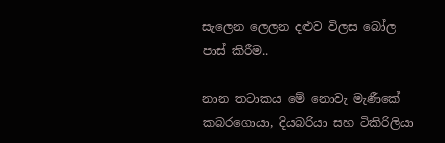සැලෙන ලෙලන දළුව විලස බෝල පාස් කිරීම..

නාන තටාකය මේ නොවැ මැණීකේ කබරගොයා, දියබරියා සහ ටිකිරිලියා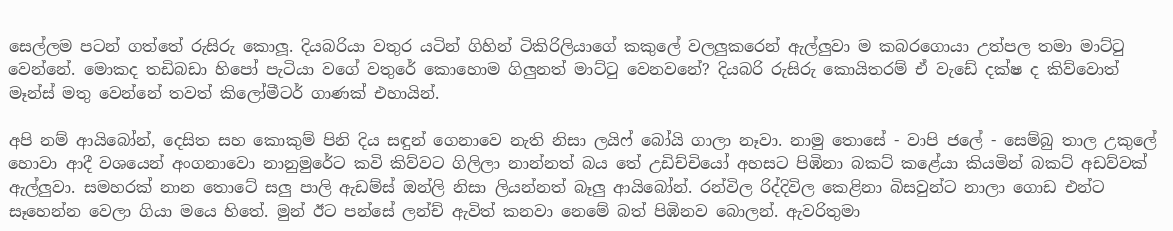සෙල්ලම පටන් ගත්තේ රුසිරු කොලූ. දියබරියා වතුර යටින් ගිහින් ටිකිරිලියාගේ කකුලේ වලලුකරෙන් ඇල්ලුවා ම කබරගොයා උත්පල තමා මාට්ටු වෙන්නේ. මොකද තඩිබඩා හිපෝ පැටියා වගේ වතුරේ කොහොම ගිලුනත් මාට්ටු වෙනවනේ? දියබරි රුසිරු කොයිතරම් ඒ වැඩේ දක්ෂ ද කිව්වොත් මෑන්ස් මතු වෙන්නේ තවත් කිලෝමීටර් ගාණක් එහායින්.

අපි නම් ආයිබෝන්, දෙසිත සහ කොකුම් පිනි දිය සඳුන් ගෙනාවෙ නැති නිසා ලයිෆ් බෝයි ගාලා නෑවා. නාමු තොසේ - වාපි ජලේ - සෙම්බු තාල උකුලේ හොවා ආදී වශයෙන් අංගනාවො නානුමුරේට කවි කිව්වට ගිලිලා නාන්නත් බය තේ උඩිච්චියෝ අහසට පිඹිනා බකට් කළේයා කියමින් බකට් අඩව්වක් ඇල්ලුවා. සමහරක් නාන තොටේ සලු පාලි ඇඩම්ස් ඔන්ලි නිසා ලියන්නත් බෑලු ආයිබෝන්. රන්විල රිද්දිවිල කෙළිනා බිසවුන්ට නාලා ගොඩ එන්ට සෑහෙන්න වෙලා ගියා මයෙ හිතේ. මුන් ඊට පන්සේ ලන්ච් ඇවිත් කනවා නෙමේ බත් පිඹිනව බොලන්. ඇවරිතුමා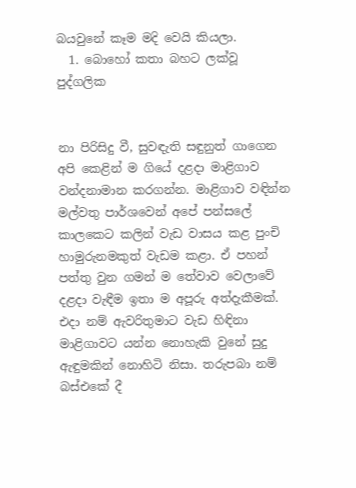බයවුනේ කෑම මදි වෙයි කියලා.
  1. බොහෝ කතා බහට ලක්වූ පුද්ගලික


නා පිරිසිදු වී, සුවඳැති සඳුනුත් ගාගෙන අපි කෙළින් ම ගියේ දළදා මාළිගාව වන්දනාමාන කරගන්න. මාළිගාව වඳින්න මල්වතු පාර්ශවෙන් අපේ පන්සලේ කාලකෙට කලින් වැඩ වාසය කළ පුංචි හාමුරුනමකුත් වැඩම කළා. ඒ පහන් පත්තු වුන ගමන් ම තේවාව වෙලාවේ දළදා වැඳීම ඉතා ම අපූරු අත්දැකීමක්. එදා නම් ඇවරිතුමාට වැඩ හිඳිනා මාළිගාවට යන්න නොහැකි වුනේ සුදු ඇඳුමකින් නොහිටි නිසා. තරුපබා නම් බස්එකේ දී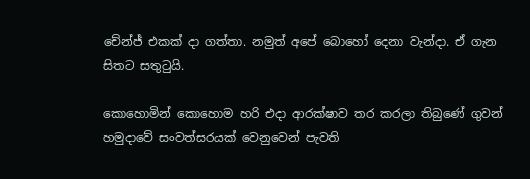චේන්ජ් එකක් දා ගත්තා. නමුත් අපේ බොහෝ දෙනා වැන්දා. ඒ ගැන සිතට සතුටුයි.

කොහොමින් කොහොම හරි එදා ආරක්ෂාව තර කරලා තිබුණේ ගුවන් හමුදාවේ සංවත්සරයක් වෙනුවෙන් පැවති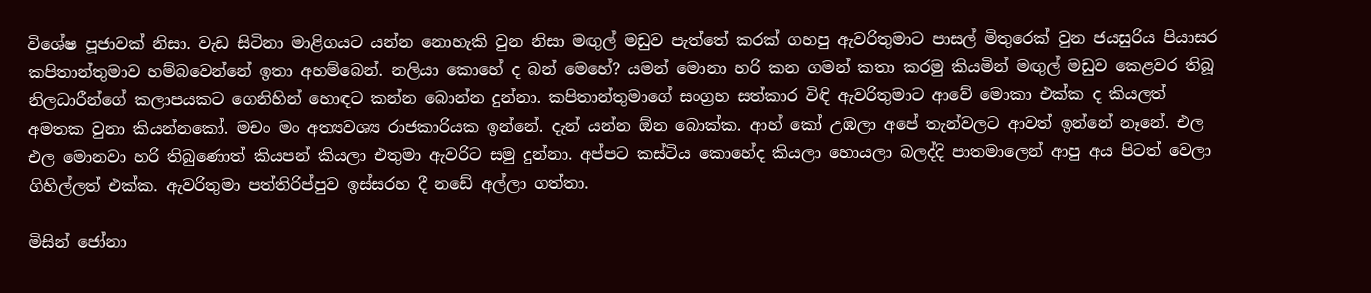විශේෂ පූජාවක් නිසා. වැඩ සිටිනා මාළිගයට යන්න නොහැකි වුන නිසා මඟුල් මඩුව පැත්තේ කරක් ගහපු ඇවරිතුමාට පාසල් මිතුරෙක් වුන ජයසුරිය පියාසර කපිතාන්තුමාව හම්බවෙන්නේ ඉතා අහම්බෙන්. නලියා කොහේ ද බන් මෙහේ? යමන් මොනා හරි කන ගමන් කතා කරමු කියමින් මඟුල් මඩුව කෙළවර තිබූ නිලධාරීන්ගේ කලාපයකට ගෙනිහින් හොඳට කන්න බොන්න දුන්නා. කපිතාන්තුමාගේ සංග්‍රහ සත්කාර විඳි ඇවරිතුමාට ආවේ මොකා එක්ක ද කියලත් අමතක වුනා කියන්නකෝ. මචං මං අත්‍යවශ්‍ය රාජකාරියක ඉන්නේ. දැන් යන්න ඕන බොක්ක. ආහ් කෝ උඹලා අපේ තැන්වලට ආවත් ඉන්නේ නෑනේ. එල එල මොනවා හරි තිබුණොත් කියපන් කියලා එතුමා ඇවරිට සමු දුන්නා. අප්පට කස්ටිය කොහේද කියලා හොයලා බලද්දි පාතමාලෙන් ආපු අය පිටත් වෙලා ගිහිල්ලත් එක්ක. ඇවරිතුමා පත්තිරිප්පුව ඉස්සරහ දී නඩේ අල්ලා ගත්තා.

මිසින් ජෝනා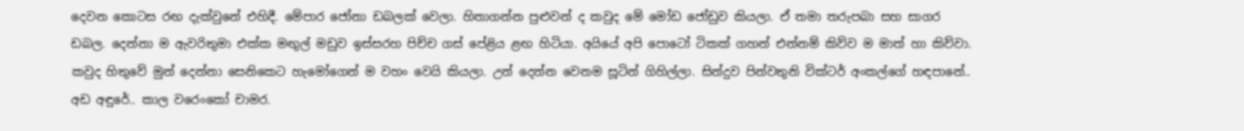දෙවන කොටස රඟ දැක්වුනේ එහිදී. මේපාර ජෝනා ඩබලක් වෙලා. හිතාගන්න පුළුවන් ද කවුද මේ මෝඩ ජෝඩුව කියලා. ඒ තමා තරුපබා සහ සාගර ඩබල. දෙන්නා ම ඇවරිතුමා එක්ක මඟුල් මඩුව ඉස්සරහ පිච්ච ගස් පේළිය ළඟ හිටියා. අයියේ අපි පොටෝ ටිකක් ගහන් එන්නම් කිව්ව ම මාත් හා කිව්වා. කවුද හිතුවේ මුන් දෙන්නා සෙනිකෙට හැමෝගෙන් ම වහං වෙයි කියලා. උන් දෙන්න වෙනම සූටින් ගිහිල්ලා. සින්දුව පින්වතුනි වික්ටර් අංකල්ගේ හඳපානේ.. අඩ අඳුරේ.. කාල වරෙංකෝ චාමර.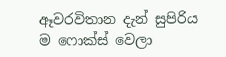ඈවරවිතාන දැන් සුපිරිය ම ෆොක්ස් වෙලා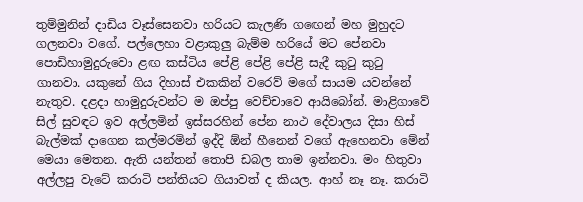තුම්මුනින් දාඩිය වෑස්සෙනවා හරියට කැලණි ගඟෙන් මහ මුහුදට ගලනවා වගේ. පල්ලෙහා වළාකුලු බැම්ම හරියේ මට පේනවා පොඩිහාමුදුරුවො ළඟ කස්ටිය පේළි පේළි පේළි සැදී කුටු කුටු ගානවා. යකුනේ ගිය දිහාස් එකකින් වරෙව් මගේ සායම යවන්නේ නැතුව. දළදා හාමුදුරුවන්ට ම ඔප්පු වෙච්චාවෙ ආයිබෝන්. මාළිගාවේ සිල් සුවඳට ඉව අල්ලමින් ඉස්සරහින් පේන නාථ දේවාලය දිසා හිස් බැල්මක් දාගෙන කල්මරමින් ඉද්දි ඕන් හීනෙන් වගේ ඇහෙනවා මේන් මෙයා මෙතන. ඇති යන්තන් තොපි ඩබල තාම ඉන්නවා. මං හිතුවා අල්ලපු වැටේ කරාටි පන්තියට ගියාවත් ද කියල. ආහ් නෑ නෑ. කරාටි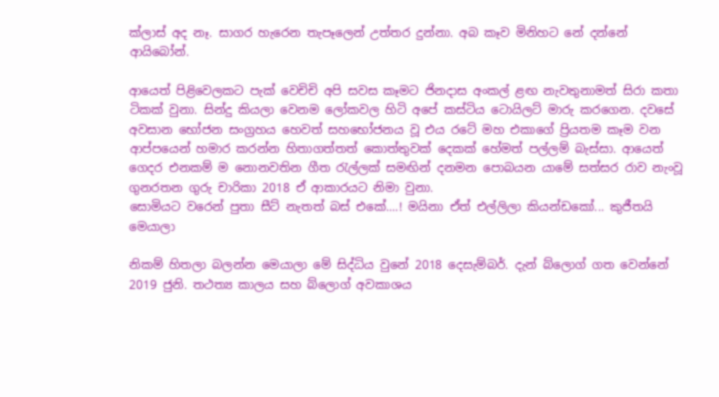ක්ලාස් අද නෑ. සාගර හැරෙන තැපෑලෙන් උත්තර දුන්නා. අබ කෑව මිනිහට නේ දන්නේ ආයිබෝන්.

ආයෙත් පිළිවෙලකට පැක් වෙචිචි අපි සවස කෑමට ජිනදාස අංකල් ළඟ නැවතුනාමත් සිරා කතා ටිකක් වුනා. සින්දු කියලා වෙනම ලෝකවල හිටි අපේ කස්ටිය ටොයිලට් මාරු කරගෙන. දවසේ අවසාන භෝජන සංග්‍රහය හෙවත් සහභෝජනය වූ එය රටේ මහ එකාගේ ප්‍රියතම කෑම වන ආප්පයෙන් හමාර කරන්න හිතාගත්තත් කොත්තුවක් දෙකක් හේමත් පල්ලම් බැස්සා. ආයෙත් ගෙදර එනකම් ම නොනවතින ගීත රැල්ලක් සමඟින් දනමන පොබයන යාමේ සත්සර රාව නැංවූ ගුනරතන ගුරු චාරිකා 2018 ඒ ආකාරයට නිමා වුනා.
සොමියට වරෙන් පුතා සීට් නැතත් බස් එකේ....! මයිනා ඒත් එල්ලිලා කියන්ඩකෝ... කුජීතයි මෙයාලා

නිකම් හිතලා බලන්න මෙයාලා මේ සිද්ධිය වුනේ 2018 දෙසැම්බර්. දැන් බ්ලොග් ගත වෙන්නේ 2019 ජුනි. තථත්‍ය කාලය සහ බ්ලොග් අවකාශය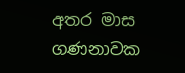අතර මාස ගණනාවක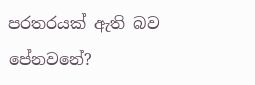පරතරයක් ඇති බව පේනවනේ?